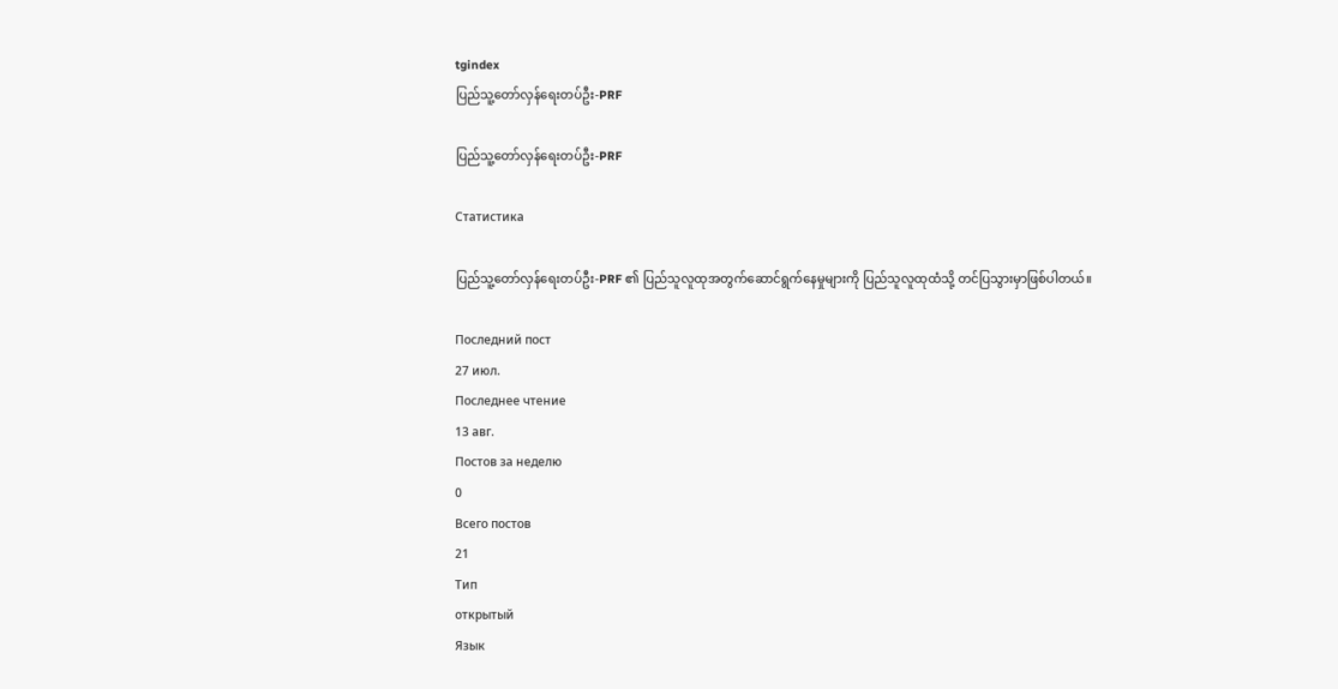tgindex
ပြည်သူ့တော်လှန်ရေးတပ်ဦး-PRF

ပြည်သူ့တော်လှန်ရေးတပ်ဦး-PRF

Статистика

ပြည်သူ့တော်လှန်ရေးတပ်ဦး-PRF ၏ ပြည်သူလူထုအတွက်ဆောင်ရွက်နေမှုများကို ပြည်သူလူထုထံသို့ တင်ပြသွားမှာဖြစ်ပါတယ်။

Последний пост
27 июл.
Последнее чтение
13 авг.
Постов за неделю
0
Всего постов
21
Тип
открытый
Язык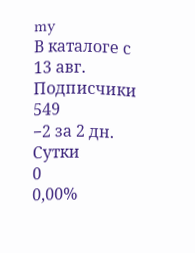my
В каталоге с
13 авг.
Подписчики
549
−2 за 2 дн.
Сутки
0
0,00%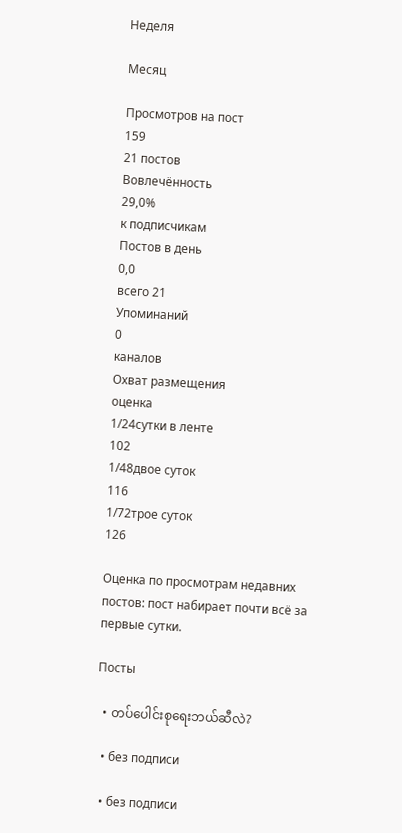Неделя

Месяц

Просмотров на пост
159
21 постов
Вовлечённость
29,0%
к подписчикам
Постов в день
0,0
всего 21
Упоминаний
0
каналов
Охват размещения
оценка
1/24сутки в ленте
102
1/48двое суток
116
1/72трое суток
126

Оценка по просмотрам недавних постов: пост набирает почти всё за первые сутки.

Посты

  • တပ်ပေါင်းစုရေးဘယ်ဆီလဲ?

  • без подписи

  • без подписи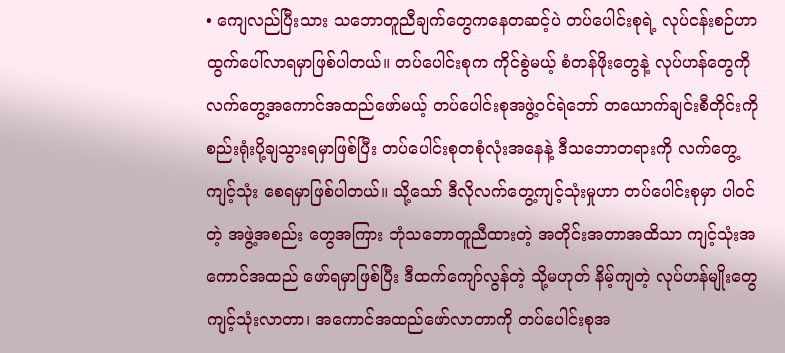• ကျေလည်ပြီးသား သဘောတူညီချက်တွေကနေတဆင့်ပဲ တပ်ပေါင်းစုရဲ့ လုပ်ငန်းစဉ်ဟာ ထွက်ပေါ်လာရမှာဖြစ်ပါတယ်။ တပ်ပေါင်းစုက ကိုင်စွဲမယ့် စံတန်ဖိုးတွေနဲ့ လုပ်ဟန်တွေကို လက်တွေ့အကောင်အထည်ဖော်မယ့် တပ်ပေါင်းစုအဖွဲ့ဝင်ရဲဘော် တယောက်ချင်းစီတိုင်းကို စည်းရုံးပို့ချသွားရမှာဖြစ်ပြီး တပ်ပေါင်းစုတစုံလုံးအနေနဲ့ ဒီသဘောတရားကို လက်တွေ့ကျင့်သုံး စေရမှာဖြစ်ပါတယ်။ သို့သော် ဒီလိုလက်တွေ့ကျင့်သုံးမှုဟာ တပ်ပေါင်းစုမှာ ပါဝင်တဲ့ အဖွဲ့အစည်း တွေအကြား ဘုံသဘောတူညီထားတဲ့ အတိုင်းအတာအထိသာ ကျင့်သုံးအကောင်အထည် ဖော်ရမှာဖြစ်ပြီး ဒီထက်ကျော်လွန်တဲ့ သို့မဟုတ် နိမ့်ကျတဲ့ လုပ်ဟန်မျိုးတွေ ကျင့်သုံးလာတာ၊ အကောင်အထည်ဖော်လာတာကို တပ်ပေါင်းစုအ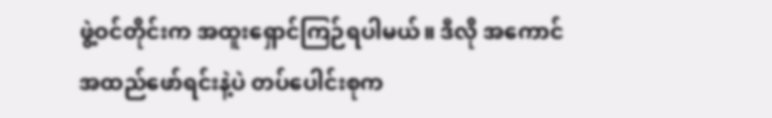ဖွဲ့ဝင်တိုင်းက အထူးရှောင်ကြဉ်ရပါမယ်။ ဒီလို အကောင်အထည်ဖော်ရင်းနဲ့ပဲ တပ်ပေါင်းစုက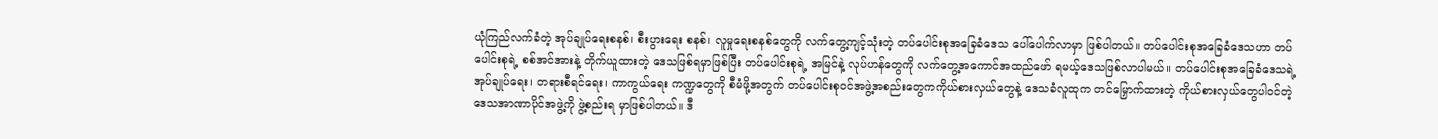ယုံကြည်လက်ခံတဲ့ အုပ်ချုပ်ရေးစနစ်၊ စီးပွားရေး စနစ်၊ လူမှုရေးစနစ်တွေကို လက်တွေ့ကျင့်သုံးတဲ့ တပ်ပေါင်းစုအခြေခံဒေသ ပေါ်ပေါက်လာမှာ ဖြစ်ပါတယ်။ တပ်ပေါင်းစုအခြေခံဒေသဟာ တပ်ပေါင်းစုရဲ့ စစ်အင်အားနဲ့ တိုက်ယူထားတဲ့ ဒေသဖြစ်ရမှာဖြစ်ပြီး တပ်ပေါင်းစုရဲ့ အမြင်နဲ့ လုပ်ဟန်တွေကို လက်တွေ့အကောင်အထည်ဖော် ရမယ့်ဒေသဖြစ်လာပါမယ်။ တပ်ပေါင်းစုအခြေခံဒေသရဲ့ အုပ်ချုပ်ရေး၊ တရားစီရင်ရေး၊ ကာကွယ်ရေး ကဏ္ဍတွေကို စီမံဖို့အတွက် တပ်ပေါင်းစုဝင်အဖွဲ့အစည်းတွေကကိုယ်စားလှယ်တွေနဲ့ ဒေသခံလူထုက တင်မြှောက်ထားတဲ့ ကိုယ်စားလှယ်တွေပါဝင်တဲ့ ဒေသအာဏာပိုင်အဖွဲ့ကို ဖွဲ့စည်းရ မှာဖြစ်ပါတယ်။ ဒီ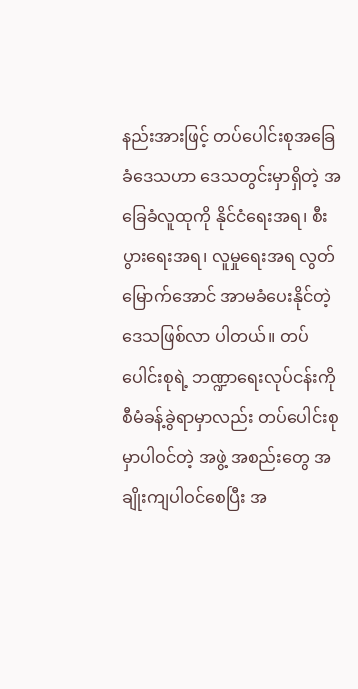နည်းအားဖြင့် တပ်ပေါင်းစုအခြေခံဒေသဟာ ဒေသတွင်းမှာရှိတဲ့ အခြေခံလူထုကို နိုင်ငံရေးအရ၊ စီးပွားရေးအရ၊ လူမှုရေးအရ လွတ်မြောက်အောင် အာမခံပေးနိုင်တဲ့ ဒေသဖြစ်လာ ပါတယ်။ တပ်ပေါင်းစုရဲ့ ဘဏ္ဍာရေးလုပ်ငန်းကို စီမံခန့်ခွဲရာမှာလည်း တပ်ပေါင်းစုမှာပါဝင်တဲ့ အဖွဲ့ အစည်းတွေ အချိုးကျပါဝင်စေပြီး အ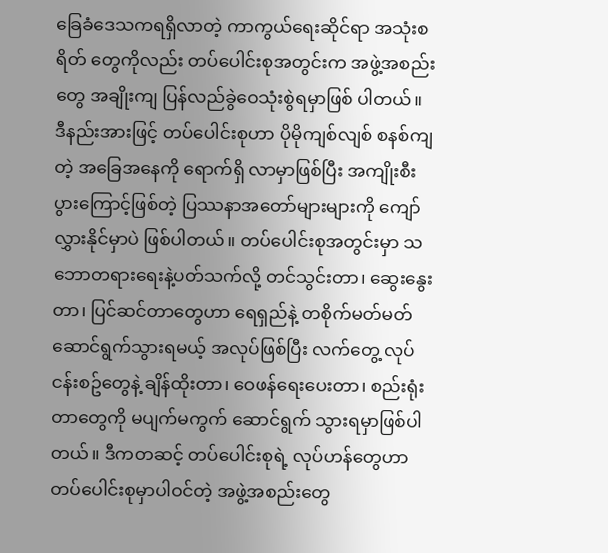ခြေခံဒေသကရရှိလာတဲ့ ကာကွယ်ရေးဆိုင်ရာ အသုံးစရိတ် တွေကိုလည်း တပ်ပေါင်းစုအတွင်းက အဖွဲ့အစည်းတွေ အချိုးကျ ပြန်လည်ခွဲဝေသုံးစွဲရမှာဖြစ် ပါတယ်။ ဒီနည်းအားဖြင့် တပ်ပေါင်းစုဟာ ပိုမိုကျစ်လျစ် စနစ်ကျတဲ့ အခြေအနေကို ရောက်ရှိ လာမှာဖြစ်ပြီး အကျိုးစီးပွားကြောင့်ဖြစ်တဲ့ ပြဿနာအတော်များများကို ကျော်လွှားနိုင်မှာပဲ ဖြစ်ပါတယ်။ တပ်ပေါင်းစုအတွင်းမှာ သဘောတရားရေးနဲ့ပတ်သက်လို့ တင်သွင်းတာ၊ ဆွေးနွေးတာ၊ ပြင်ဆင်တာတွေဟာ ရေရှည်နဲ့ တစိုက်မတ်မတ် ဆောင်ရွက်သွားရမယ့် အလုပ်ဖြစ်ပြီး လက်တွေ့ လုပ်ငန်းစဥ်တွေနဲ့ ချိန်ထိုးတာ၊ ဝေဖန်ရေးပေးတာ၊ စည်းရုံးတာတွေကို မပျက်မကွက် ဆောင်ရွက် သွားရမှာဖြစ်ပါတယ်။ ဒီကတဆင့် တပ်ပေါင်းစုရဲ့ လုပ်ဟန်တွေဟာ တပ်ပေါင်းစုမှာပါဝင်တဲ့ အဖွဲ့အစည်းတွေ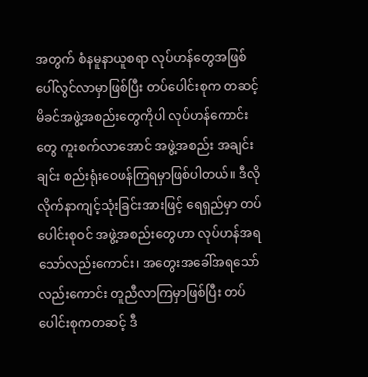အတွက် စံနမူနာယူစရာ လုပ်ဟန်တွေအဖြစ် ပေါ်လွင်လာမှာဖြစ်ပြီး တပ်ပေါင်းစုက တဆင့် မိခင်အဖွဲ့အစည်းတွေကိုပါ ‌လုပ်ဟန်ကောင်းတွေ ကူးစက်လာအောင် အဖွဲ့အစည်း အချင်းချင်း စည်းရုံးဝေဖန်ကြရမှာဖြစ်ပါတယ်။ ဒီလိုလိုက်နာကျင့်သုံးခြင်းအားဖြင့် ရေရှည်မှာ တပ်ပေါင်းစုဝင် အဖွဲ့အစည်းတွေဟာ လုပ်ဟန်အရသော်လည်းကောင်း၊ အတွေးအခေါ်အရသော် လည်းကောင်း တူညီလာကြမှာဖြစ်ပြီး တပ်ပေါင်းစုကတဆင့် ဒီ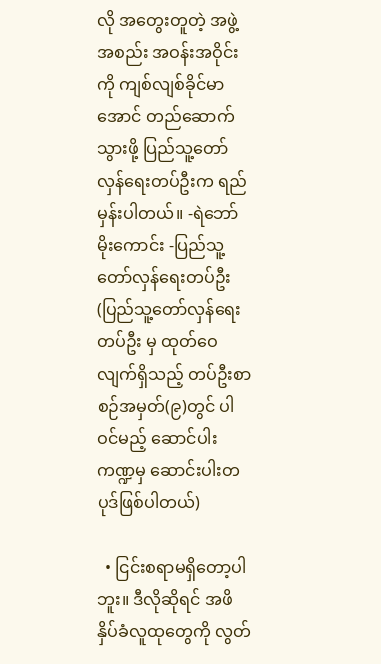လို အတွေးတူတဲ့ အဖွဲ့အစည်း အဝန်းအဝိုင်းကို ကျစ်လျစ်ခိုင်မာအောင် တည်ဆောက်သွားဖို့ ပြည်သူ့တော်လှန်ရေးတပ်ဦးက ရည်မှန်းပါတယ်။ -ရဲဘော်မိုးကောင်း -ပြည်သူ့တော်လှန်ရေးတပ်ဦး (ပြည်သူ့တော်လှန်ရေးတပ်ဦး မှ ထုတ်ဝေလျက်ရှိသည့် တပ်ဦးစာစဉ်အမှတ်(၉)တွင် ပါဝင်မည့် ဆောင်ပါးကဏ္ဍမှ ဆောင်းပါးတပုဒ်ဖြစ်ပါတယ်)

  • ငြင်းစရာမရှိတော့ပါဘူး။ ဒီလိုဆိုရင် အဖိနှိပ်ခံလူထုတွေကို လွတ်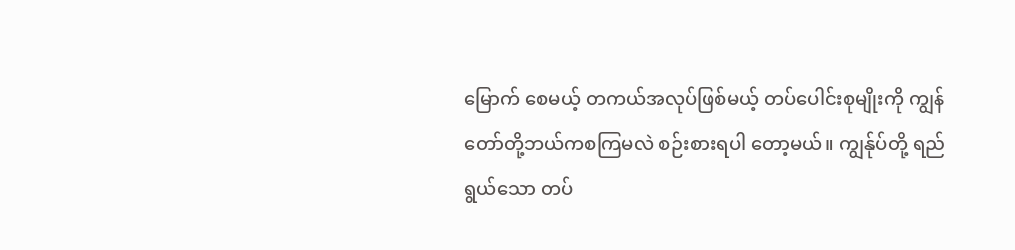မြောက် စေမယ့် တကယ်အလုပ်ဖြစ်မယ့် တပ်ပေါင်းစုမျိုးကို ကျွန်တော်တို့ဘယ်ကစကြမလဲ စဉ်းစားရပါ တော့မယ်။ ကျွန်ုပ်တို့ ရည်ရွယ်သော တပ်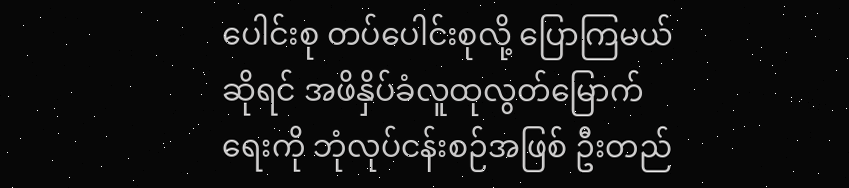ပေါင်းစု တပ်ပေါင်းစုလို့ ပြောကြမယ်ဆိုရင် အဖိနှိပ်ခံလူထုလွတ်မြောက်ရေးကို ဘုံလုပ်ငန်းစဉ်အဖြစ် ဦးတည်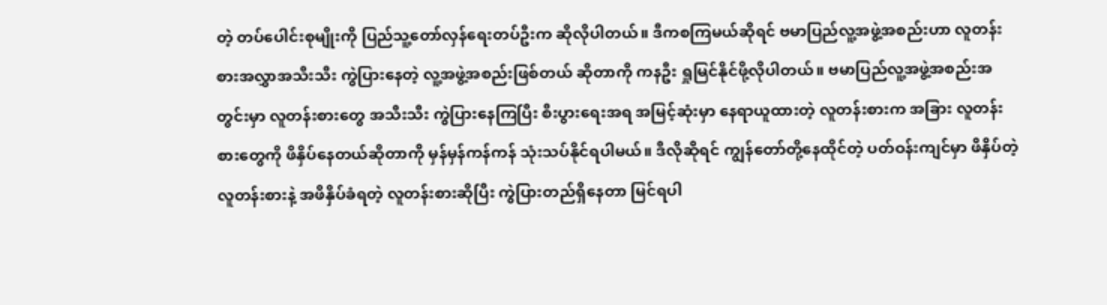တဲ့ တပ်ပေါင်းစုမျိုးကို ပြည်သူ့တော်လှန်ရေးတပ်ဦးက ဆိုလိုပါတယ်။ ဒီကစကြမယ်ဆိုရင် ဗမာပြည်လူ့အဖွဲ့အစည်းဟာ လူတန်းစားအလွှာအသီးသီး ကွဲပြားနေတဲ့ လူ့အဖွဲ့အစည်းဖြစ်တယ် ဆိုတာကို ကနဦး ရှုမြင်နိုင်ဖို့လိုပါတယ်။ ဗမာပြည်လူ့အဖွဲ့အစည်းအတွင်းမှာ လူတန်းစားတွေ အသီးသီး ကွဲပြားနေကြပြီး စီးပွားရေးအရ အမြင့်ဆုံးမှာ နေရာယူထားတဲ့ လူတန်းစားက အခြား လူတန်းစားတွေကို ဖိနှိပ်နေတယ်ဆိုတာကို မှန်မှန်ကန်ကန် သုံးသပ်နိုင်ရပါမယ်။ ဒီလိုဆိုရင် ကျွန်တော်တို့နေထိုင်တဲ့ ပတ်ဝန်းကျင်မှာ ဖိနှိပ်တဲ့လူတန်းစားနဲ့ အဖိနှိပ်ခံရတဲ့ လူတန်းစားဆိုပြီး ကွဲပြားတည်ရှိနေတာ မြင်ရပါ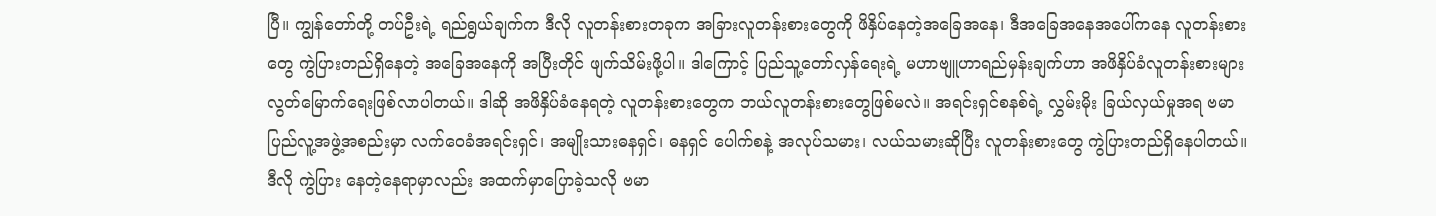ပြီ။ ကျွန်တော်တို့ တပ်ဦးရဲ့ ရည်ရွယ်ချက်က ဒီလို လူတန်းစားတခုက အခြားလူတန်းစားတွေကို ဖိနှိပ်နေတဲ့အခြေအနေ၊ ဒီအခြေအနေအပေါ်ကနေ လူတန်းစားတွေ ကွဲပြားတည်ရှိနေတဲ့ အခြေအနေကို အပြီးတိုင် ဖျက်သိမ်းဖို့ပါ။ ဒါကြောင့် ပြည်သူ့တော်လှန်ရေးရဲ့ မဟာဗျူဟာရည်မှန်းချက်ဟာ အဖိနှိပ်ခံလူတန်းစားများ လွတ်မြောက်ရေးဖြစ်လာပါတယ်။ ဒါဆို အဖိနှိပ်ခံနေရတဲ့ လူတန်းစားတွေက ဘယ်လူတန်းစားတွေဖြစ်မလဲ။ အရင်းရှင်စနစ်ရဲ့ လွှမ်းမိုး ခြယ်လှယ်မှုအရ ဗမာပြည်လူ့အဖွဲ့အစည်းမှာ လက်ဝေခံအရင်းရှင်၊ အမျိုးသားဓနရှင်၊ ဓနရှင် ပေါက်စနဲ့ အလုပ်သမား၊ လယ်သမားဆိုပြီး လူတန်းစားတွေ ကွဲပြားတည်ရှိနေပါတယ်။ ဒီလို ကွဲပြား နေတဲ့နေရာမှာလည်း အထက်မှာပြောခဲ့သလို ဗမာ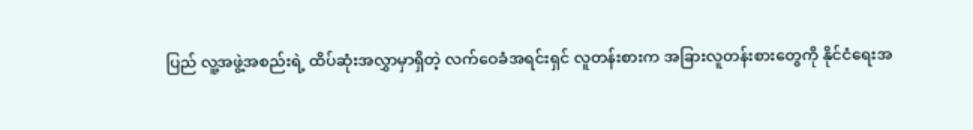ပြည် လူ့အဖွဲ့အစည်းရဲ့ ထိပ်ဆုံးအလွှာမှာရှိတဲ့ လက်ဝေခံအရင်းရှင် လူတန်းစားက အခြားလူတန်းစားတွေကို နိုင်ငံရေးအ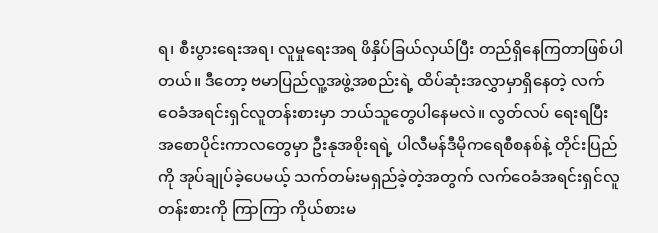ရ၊ စီးပွားရေးအရ၊ လူမှုရေးအရ ဖိနှိပ်ခြယ်လှယ်ပြီး တည်ရှိနေကြတာဖြစ်ပါတယ်။ ဒီတော့ ဗမာပြည်လူ့အဖွဲ့အစည်းရဲ့ ထိပ်ဆုံးအလွှာမှာရှိနေတဲ့ လက်ဝေခံအရင်းရှင်လူတန်းစားမှာ ဘယ်သူတွေပါနေမလဲ။ လွတ်လပ် ရေးရပြီး အစောပိုင်းကာလတွေမှာ ဦးနုအစိုးရရဲ့ ပါလီမန်ဒီမိုကရေစီစနစ်နဲ့ တိုင်းပြည်ကို အုပ်ချုပ်ခဲ့ပေမယ့် သက်တမ်းမရှည်ခဲ့တဲ့အတွက် လက်ဝေခံအရင်းရှင်လူတန်းစားကို ကြာကြာ ကိုယ်စားမ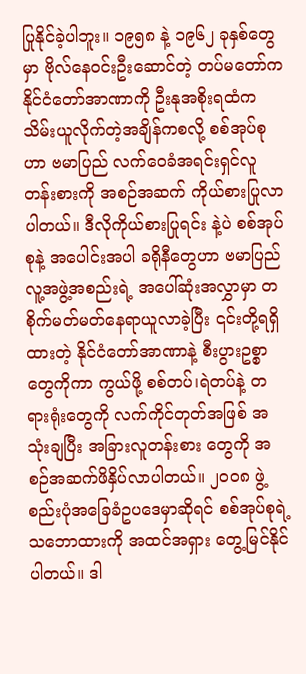ပြုနိုင်ခဲ့ပါဘူး။ ၁၉၅၈ နဲ့ ၁၉၆၂ ခုနှစ်တွေမှာ ဗိုလ်နေဝင်းဦးဆောင်တဲ့ တပ်မတော်က နိုင်ငံတော်အာဏာကို ဦးနုအစိုးရထံကသိမ်းယူလိုက်တဲ့အချိန်ကစလို့ စစ်အုပ်စုဟာ ဗမာပြည် လက်ဝေခံအရင်းရှင်လူတန်းစားကို အစဉ်အဆက် ကိုယ်စားပြုလာပါတယ်။ ဒီလိုကိုယ်စားပြုရင်း နဲ့ပဲ စစ်အုပ်စုနဲ့ အပေါင်းအပါ ခရိုနီတွေဟာ ဗမာပြည်လူ့အဖွဲ့အစည်းရဲ့ အပေါ်ဆုံးအလွှာမှာ တစိုက်မတ်မတ်နေရာယူလာခဲ့ပြီး ၎င်းတို့ရရှိထားတဲ့ နိုင်ငံတော်အာဏာနဲ့ စီးပွားဥစ္စာတွေကိုကာ ကွယ်ဖို့ စစ်တပ်၊ရဲတပ်နဲ့ တရားရုံးတွေကို လက်ကိုင်တုတ်အဖြစ် အသုံးချပြီး အခြားလူတန်းစား တွေကို အစဉ်အဆက်ဖိနှိပ်လာပါတယ်။ ၂၀၀၈ ဖွဲ့စည်းပုံအခြေခံဥပဒေမှာဆိုရင် စစ်အုပ်စုရဲ့ သဘောထားကို အထင်အရှား တွေ့မြင်နိုင်ပါတယ်။ ဒါ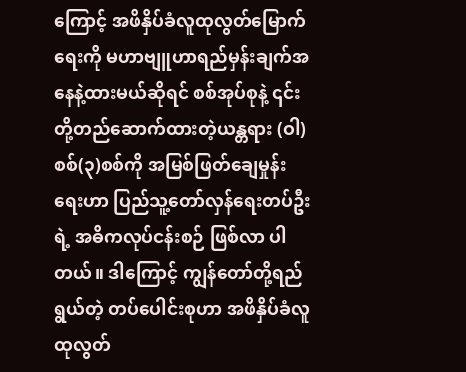ကြောင့် အဖိနှိပ်ခံလူထုလွတ်မြောက်ရေးကို မဟာဗျူဟာရည်မှန်းချက်အနေနဲ့ထားမယ်ဆိုရင် စစ်အုပ်စုနဲ့ ၎င်းတို့တည်ဆောက်ထားတဲ့ယန္တရား (ဝါ) စစ်(၃)စစ်ကို အမြစ်ဖြတ်ချေမှုန်းရေးဟာ ပြည်သူ့တော်လှန်ရေးတပ်ဦးရဲ့ အဓိကလုပ်ငန်းစဉ် ဖြစ်လာ ပါတယ်။ ဒါကြောင့် ကျွန်တော်တို့ရည်ရွယ်တဲ့ တပ်ပေါင်းစုဟာ အဖိနှိပ်ခံလူထုလွတ်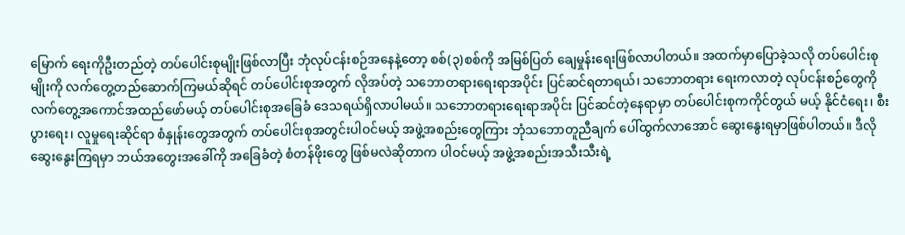မြောက် ရေးကိုဦးတည်တဲ့ တပ်ပေါင်းစုမျိုးဖြစ်လာပြီး ဘုံလုပ်ငန်းစဉ်အနေနဲ့တော့ စစ်(၃)စစ်ကို အမြစ်ပြတ် ချေမှုန်းရေးဖြစ်လာပါတယ်။ အထက်မှာပြောခဲ့သလို တပ်ပေါင်းစုမျိုးကို လက်တွေ့တည်ဆောက်ကြမယ်ဆိုရင် တပ်ပေါင်းစုအတွက် လိုအပ်တဲ့ သဘောတရားရေးရာအပိုင်း ပြင်ဆင်ရတာရယ်၊ သဘောတရား ရေးကလာတဲ့ လုပ်ငန်းစဉ်တွေကို လက်တွေ့အကောင်အထည်ဖော်မယ့် တပ်ပေါင်းစုအခြေခံ ဒေသရယ်ရှိလာပါမယ်။ သဘောတရားရေးရာအပိုင်း ပြင်ဆင်တဲ့နေရာမှာ တပ်ပေါင်းစုကကိုင်တွယ် မယ့် နိုင်ငံရေး၊ စီးပွားရေး၊ လူမှုရေးဆိုင်ရာ စံနှုန်းတွေအတွက် တပ်ပေါင်းစုအတွင်းပါဝင်မယ့် အဖွဲ့အစည်းတွေကြား ဘုံသဘောတူညီချက် ပေါ်ထွက်လာအောင် ဆွေးနွေးရမှာဖြစ်ပါတယ်။ ဒီလိုဆွေးနွေးကြရမှာ ဘယ်အတွေးအခေါ်ကို အခြေခံတဲ့ စံတန်ဖိုးတွေ ဖြစ်မလဲဆိုတာက ပါဝင်မယ့် အဖွဲ့အစည်းအသီးသီးရဲ့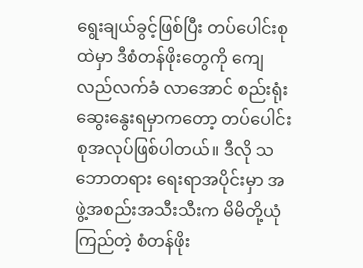ရွေးချယ်ခွင့်ဖြစ်ပြီး တပ်ပေါင်းစုထဲမှာ ဒီစံတန်ဖိုးတွေကို ကျေလည်လက်ခံ လာအောင် စည်းရုံးဆွေးနွေးရမှာကတော့ တပ်ပေါင်းစုအလုပ်ဖြစ်ပါတယ်။ ဒီလို သဘောတရား ရေးရာအပိုင်းမှာ အဖွဲ့အစည်းအသီးသီးက မိမိတို့ယုံကြည်တဲ့ စံတန်ဖိုး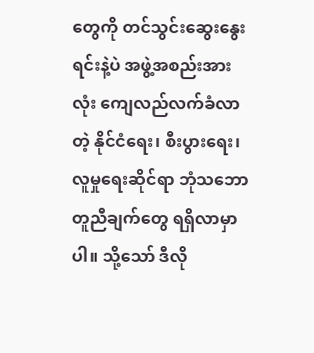တွေကို တင်သွင်းဆွေးနွေး ရင်းနဲ့ပဲ အဖွဲ့အစည်းအားလုံး ကျေလည်လက်ခံလာတဲ့ နိုင်ငံရေး၊ စီးပွားရေး၊ လူမှုရေးဆိုင်ရာ ဘုံသဘောတူညီချက်တွေ ရရှိလာမှာပါ။ သို့သော် ဒီလို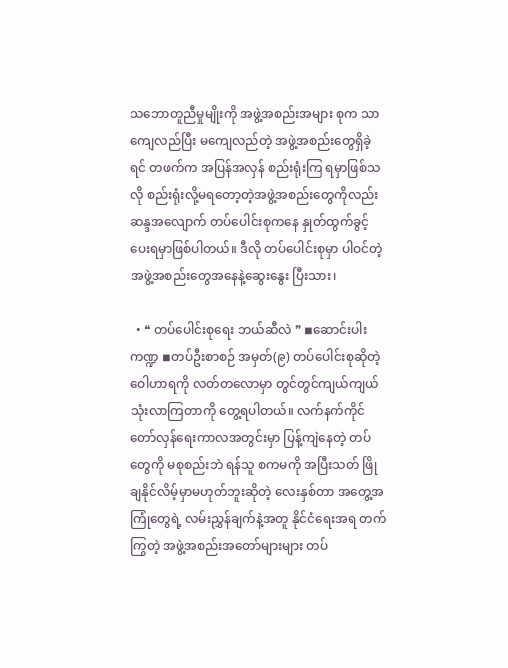သဘောတူညီမှုမျိုးကို အဖွဲ့အစည်းအများ စုက သာကျေလည်ပြီး မကျေလည်တဲ့ အဖွဲ့အစည်းတွေရှိခဲ့ရင် တဖက်က အပြန်အလှန် စည်းရုံးကြ ရမှာဖြစ်သလို စည်းရုံးလို့မရတော့တဲ့အဖွဲ့အစည်းတွေကိုလည်း ဆန္ဒအလျောက် တပ်ပေါင်းစုကနေ နှုတ်ထွက်ခွင့်ပေးရမှာဖြစ်ပါတယ်။ ဒီလို တပ်ပေါင်းစုမှာ ပါဝင်တဲ့ အဖွဲ့အစည်းတွေအနေနဲ့ဆွေးနွေး ပြီးသား၊

  • ❝ တပ်ပေါင်းစုရေး ဘယ်ဆီလဲ ❞ ◾ဆောင်းပါးကဏ္ဍ ◾တပ်ဦးစာစဉ် အမှတ်(၉) တပ်ပေါင်းစုဆိုတဲ့ ဝေါဟာရကို လတ်တလောမှာ တွင်တွင်ကျယ်ကျယ် သုံးလာကြတာကို တွေ့ရပါတယ်။ လက်နက်ကိုင်တော်လှန်ရေးကာလအတွင်းမှာ ပြန့်ကျဲနေတဲ့ တပ်တွေကို မစုစည်းဘဲ ရန်သူ စကမကို ‌အပြီးသတ် ဖြိုချနိုင်လိမ့်မှာမဟုတ်ဘူးဆိုတဲ့ လေးနှစ်တာ အတွေ့အကြုံတွေရဲ့ လမ်းညွှန်ချက်နဲ့အတူ နိုင်ငံရေးအရ တက်ကြွတဲ့ အဖွဲ့အစည်းအတော်များများ တပ်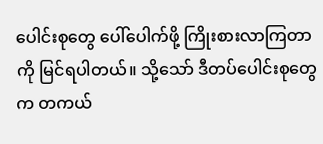ပေါင်းစုတွေ ပေါ်ပေါက်ဖို့ ကြိုးစားလာကြတာကို မြင်ရပါတယ်။ သို့သော် ဒီတပ်ပေါင်းစုတွေက တကယ်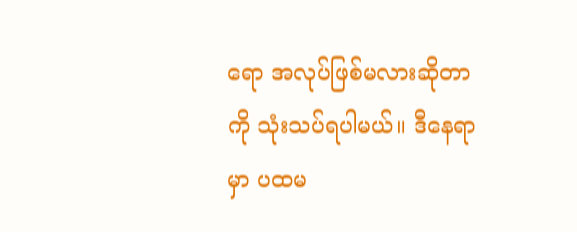ရော အလုပ်ဖြစ်မလားဆိုတာကို သုံးသပ်ရပါမယ်။ ဒီနေရာမှာ ပထမ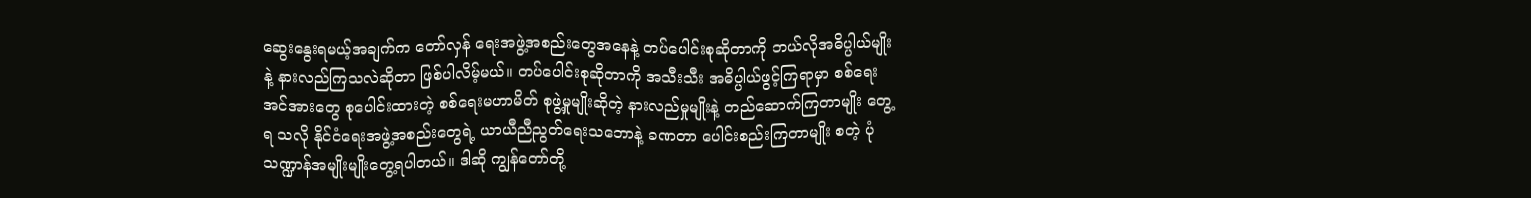ဆွေးနွေးရမယ့်အချက်က တော်လှန် ရေးအဖွဲ့အစည်းတွေအနေနဲ့ တပ်ပေါင်းစုဆိုတာကို ဘယ်လိုအဓိပ္ပါယ်မျိုးနဲ့ နားလည်ကြသလဲဆိုတာ ဖြစ်ပါလိမ့်မယ်။ တပ်ပေါင်းစုဆိုတာကို အသီးသီး အဓိပ္ပါယ်ဖွင့်ကြရာမှာ စစ်ရေးအင်အားတွေ စုပေါင်းထားတဲ့ စစ်ရေးမဟာမိတ် စုဖွဲ့မှုမျိုးဆိုတဲ့ နားလည်မှုမျိုးနဲ့ တည်ဆောက်ကြတာမျိုး တွေ့ရ သလို နိုင်ငံရေးအဖွဲ့အစည်းတွေရဲ့ ယာယီညီညွတ်ရေးသဘောနဲ့ ခဏတာ ပေါင်းစည်းကြတာမျိုး စတဲ့ ပုံသဏ္ဍာန်အမျိုးမျိုးတွေ့ရပါတယ်။ ဒါဆို ကျွန်တော်တို့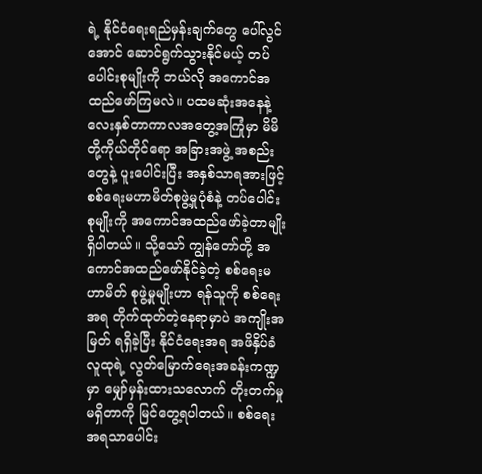ရဲ့ နိုင်ငံရေးရည်မှန်းချက်တွေ ပေါ်လွင် အောင် ဆောင်ရွက်သွားနိုင်မယ့် တပ်ပေါင်းစုမျိုးကို ဘယ်လို အကောင်အထည်ဖော်ကြမလဲ။ ပထမဆုံးအနေနဲ့ လေးနှစ်တာကာလအတွေ့အကြုံမှာ မိမိတို့ကိုယ်တိုင်ရော အခြားအဖွဲ့‌ အစည်းတွေနဲ့ ပူးပေါင်းပြီး အနှစ်သာရအားဖြင့် စစ်ရေးမဟာမိတ်စုဖွဲ့မှုပုံစံနဲ့ တပ်ပေါင်းစုမျိုးကို အကောင်အထည်ဖော်ခဲ့တာမျိုး ရှိပါတယ်။ သို့သော် ကျွန်တော်တို့ အကောင်အထည်ဖော်နိုင်ခဲ့တဲ့ စစ်ရေးမဟာမိတ် စုဖွဲ့မှုမျိုးဟာ ရန်သူကို စစ်ရေးအရ တိုက်ထုတ်တဲ့နေရာမှာပဲ အကျိုးအမြတ် ရရှိခဲ့ပြီး နိုင်ငံရေးအရ အဖိနှိပ်ခံလူထုရဲ့ လွတ်မြောက်ရေးအခန်းကဏ္ဍမှာ မျှော်မှန်းထားသလောက် တိုးတက်မှုမရှိတာကို မြင်တွေ့ရပါတယ်။ စစ်ရေးအရသာပေါင်း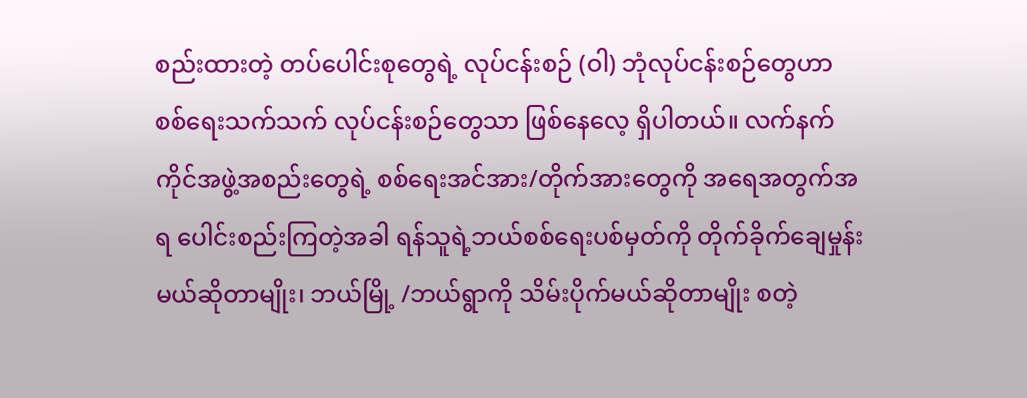စည်းထားတဲ့ တပ်ပေါင်းစုတွေရဲ့ လုပ်ငန်းစဉ် (ဝါ) ဘုံလုပ်ငန်းစဉ်တွေဟာ စစ်ရေးသက်သက် လုပ်ငန်းစဉ်တွေသာ ဖြစ်နေလေ့ ရှိပါတယ်။ လက်နက်ကိုင်အဖွဲ့အစည်းတွေရဲ့ စစ်ရေးအင်အား/တိုက်အားတွေကို အရေအတွက်အရ ပေါင်းစည်းကြတဲ့အခါ ရန်သူရဲ့ဘယ်စစ်ရေးပစ်မှတ်ကို တိုက်ခိုက်ချေမှုန်းမယ်ဆိုတာမျိုး၊ ဘယ်မြို့ /ဘယ်ရွာကို သိမ်းပိုက်မယ်ဆိုတာမျိုး စတဲ့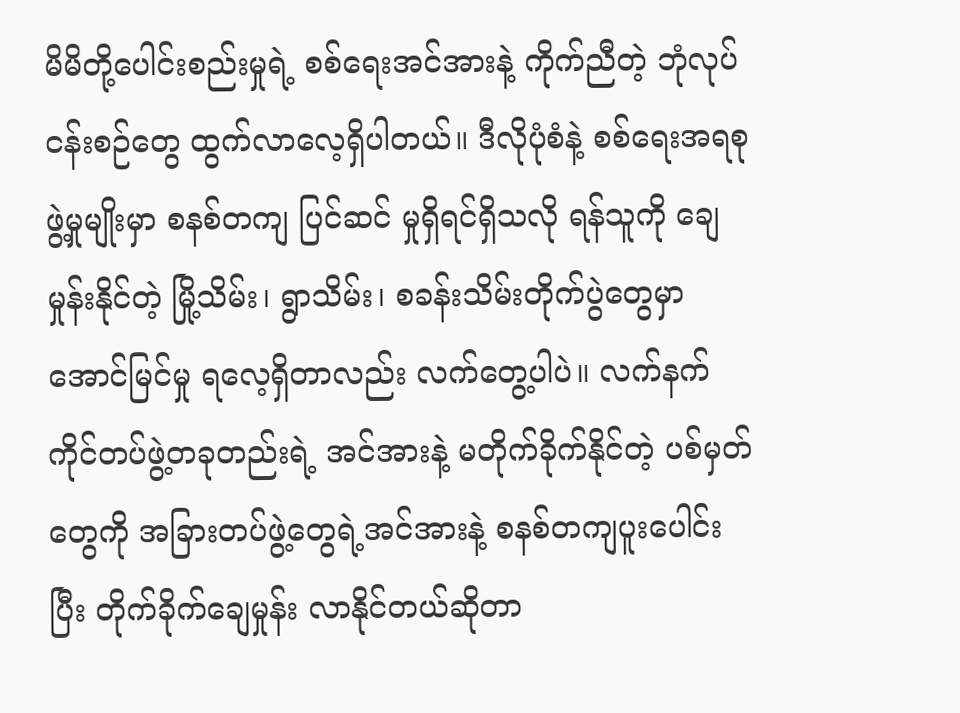မိမိတို့ပေါင်းစည်းမှုရဲ့ စစ်ရေးအင်အားနဲ့ ကိုက်ညီတဲ့ ဘုံလုပ်ငန်းစဉ်တွေ ထွက်လာလေ့ရှိပါတယ်။ ဒီလိုပုံစံနဲ့ စစ်ရေးအရစုဖွဲ့မှုမျိုးမှာ စနစ်တကျ ပြင်ဆင် မှုရှိရင်ရှိသလို ရန်သူကို ချေမှုန်းနိုင်တဲ့ မြို့သိမ်း၊ ရွာသိမ်း၊ စခန်းသိမ်းတိုက်ပွဲတွေမှာ အောင်မြင်မှု ရလေ့ရှိတာလည်း လက်တွေ့ပါပဲ။ လက်နက်ကိုင်တပ်ဖွဲ့တခုတည်းရဲ့ အင်အားနဲ့ မတိုက်ခိုက်နိုင်တဲ့ ပစ်မှတ်တွေကို အခြားတပ်ဖွဲ့တွေရဲ့အင်အားနဲ့ စနစ်တကျပူးပေါင်းပြီး တိုက်ခိုက်ချေမှုန်း လာနိုင်တယ်ဆိုတာ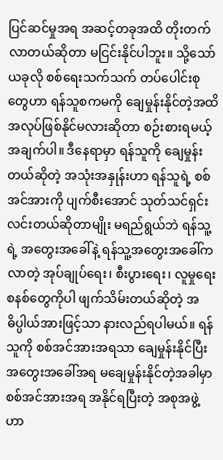ပြင်ဆင်မှုအရ အဆင့်တခုအထိ တိုးတက်လာတယ်ဆိုတာ မငြင်းနိုင်ပါဘူး။ သို့သော် ယခုလို စစ်ရေးသက်သက် တပ်ပေါင်းစုတွေဟာ ရန်သူစကမကို ချေမှုန်းနိုင်တဲ့အထိ အလုပ်ဖြစ်နိုင်မလားဆိုတာ စဉ်းစားရမယ့်အချက်ပါ။ ဒီနေရာမှာ ရန်သူကို ချေမှုန်းတယ်ဆိုတဲ့ အသုံးအနှုန်းဟာ ရန်သူရဲ့ စစ်အင်အားကို ပျက်စီးအောင် သုတ်သင်ရှင်းလင်းတယ်ဆိုတာမျိုး မရည်ရွယ်ဘဲ ရန်သူ့ရဲ့ အတွေးအခေါ်နဲ့ ရန်သူ့အတွေးအခေါ်ကလာတဲ့ အုပ်ချုပ်ရေး၊ စီးပွားရေး၊ လူမှုရေးစနစ်တွေကိုပါ ဖျက်သိမ်းတယ်ဆိုတဲ့ အဓိပ္ပါယ်အားဖြင့်သာ နားလည်ရပါမယ်။ ရန်သူကို စစ်အင်အားအရသာ ချေမှုန်းနိုင်ပြီး အတွေးအခေါ်အရ မချေမှုန်းနိုင်တဲ့အခါမှာ စစ်အင်အားအရ အနိုင်ရပြီးတဲ့ အစုအဖွဲ့ဟာ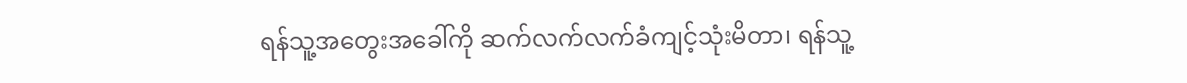ရန်သူ့အတွေးအခေါ်ကို ဆက်လက်လက်ခံကျင့်သုံးမိတာ၊ ရန်သူ့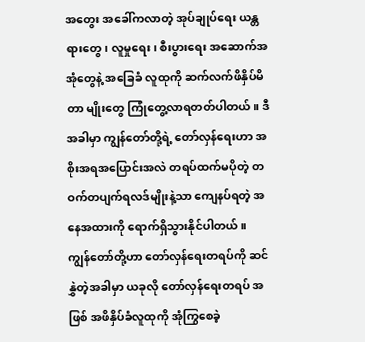အတွေး အခေါ်ကလာတဲ့ အုပ်ချုပ်ရေး ယန္တရားတွေ၊ လူမှုရေး၊ စီးပွားရေး အဆောက်အအုံတွေနဲ့ အခြေခံ လူထုကို ဆက်လက်ဖိနှိပ်မိတာ မျိုးတွေ ကြုံတွေ့လာရတတ်ပါတယ်။ ဒီအခါမှာ ကျွန်တော်တို့ရဲ့ တော်လှန်ရေးဟာ အစိုးအရအပြောင်းအလဲ တရပ်ထက်မပိုတဲ့ တဝက်တပျက်ရလဒ်မျိုးနဲ့သာ ကျေနပ်ရတဲ့ အနေအထားကို ရောက်ရှိသွားနိုင်ပါတယ်။ ကျွန်တော်တို့ဟာ တော်လှန်ရေးတရပ်ကို ဆင်နွှဲတဲ့အခါမှာ ယခုလို တော်လှန်ရေးတရပ် အဖြစ် အဖိနှိပ်ခံလူထုကို အုံကြွစေခဲ့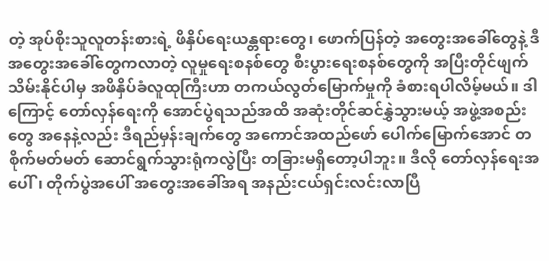တဲ့ အုပ်စိုးသူလူတန်းစားရဲ့ ဖိနှိပ်ရေးယန္တရားတွေ၊ ဖောက်ပြန်တဲ့ အတွေးအခေါ်တွေနဲ့ ဒီအတွေးအခေါ်တွေကလာတဲ့ လူမှုရေးစနစ်တွေ စီးပွားရေးစနစ်တွေကို အပြီးတိုင်ဖျက်သိမ်းနိုင်ပါမှ အဖိနှိပ်ခံလူထုကြီးဟာ တကယ်လွတ်မြောက်မှုကို ခံစားရပါလိမ့်မယ်။ ဒါကြောင့် တော်လှန်ရေးကို အောင်ပွဲရသည်အထိ အဆုံးတိုင်ဆင်နွှဲသွားမယ့် အဖွဲ့အစည်းတွေ အနေနဲ့လည်း ဒီရည်မှန်းချက်တွေ အကောင်အထည်ဖော် ပေါက်မြောက်အောင် တစိုက်မတ်မတ် ဆောင်ရွက်သွားရုံကလွဲပြီး တခြားမရှိတော့ပါဘူး။ ဒီလို တော်လှန်ရေးအပေါ်၊ တိုက်ပွဲအပေါ် အတွေးအခေါ်အရ အနည်းငယ်ရှင်းလင်းလာပြီ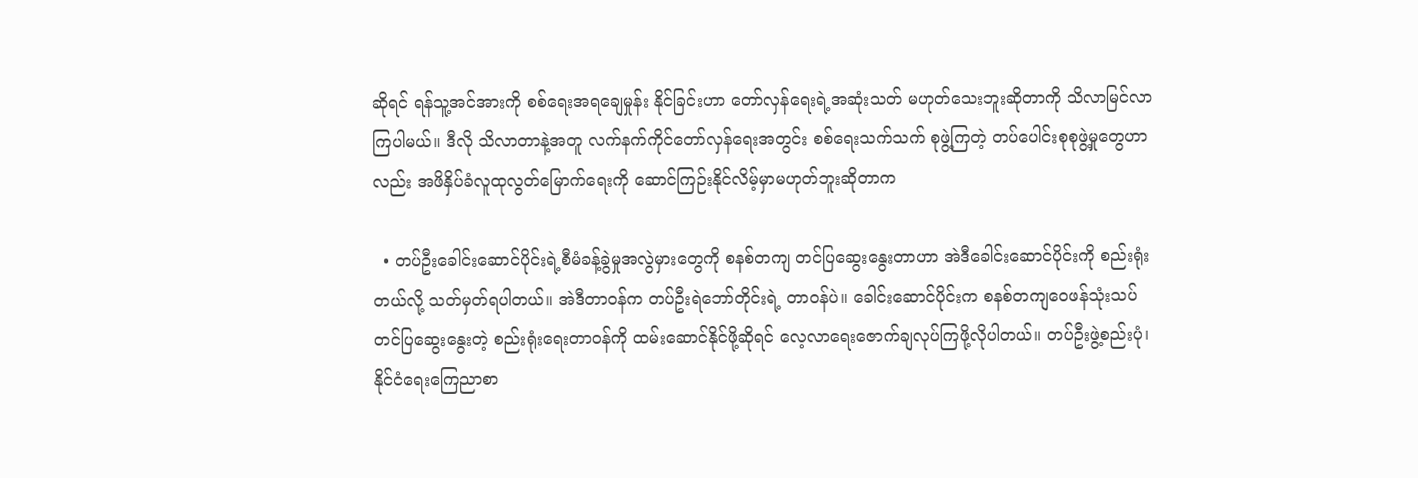ဆိုရင် ရန်သူ့အင်အားကို စစ်ရေးအရချေမှုန်း နိုင်ခြင်းဟာ တော်လှန်ရေးရဲ့အဆုံးသတ် မဟုတ်သေးဘူးဆိုတာကို သိလာမြင်လာကြပါမယ်။ ဒီလို သိလာတာနဲ့အတူ လက်နက်ကိုင်တော်လှန်ရေးအတွင်း စစ်ရေးသက်သက် စုဖွဲ့ကြတဲ့ တပ်ပေါင်းစုစုဖွဲ့မှုတွေဟာလည်း အဖိနှိပ်ခံလူထုလွတ်မြောက်ရေးကို ဆောင်ကြဉ်းနိုင်လိမ့်မှာမဟုတ်ဘူးဆိုတာက

  • တပ်ဦးခေါင်းဆောင်ပိုင်းရဲ့စီမံခန့်ခွဲမှုအလွဲမှားတွေကို စနစ်တကျ တင်ပြဆွေးနွေးတာဟာ အဲဒီခေါင်းဆောင်ပိုင်းကို စည်းရုံးတယ်လို့ သတ်မှတ်ရပါတယ်။ အဲဒီတာဝန်က တပ်ဦးရဲဘော်တိုင်းရဲ့ တာဝန်ပဲ။ ခေါင်းဆောင်ပိုင်းက စနစ်တကျဝေဖန်သုံးသပ် တင်ပြဆွေးနွေးတဲ့ စည်းရုံးရေးတာဝန်ကို ထမ်းဆောင်နိုင်ဖို့ဆိုရင် လေ့လာရေးဇောက်ချလုပ်ကြဖို့လိုပါတယ်။ တပ်ဦးဖွဲ့စည်းပုံ၊ နိုင်ငံရေးကြေညာစာ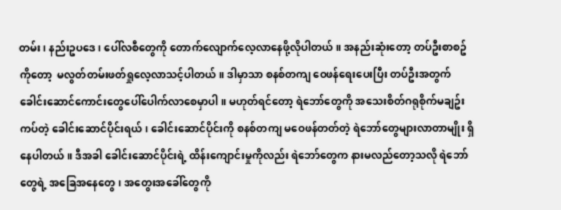တမ်း၊ နည်းဥပဒေ၊ ပေါ်လစီတွေကို တောက်လျောက်လေ့လာနေဖို့လိုပါတယ်။ အနည်းဆုံးတော့ တပ်ဦးစာစဥ်ကိုတော့  မလွတ်တမ်းဖတ်ရှုလေ့လာသင့်ပါတယ်။ ဒါမှာသာ စနစ်တကျ ဝေဖန်ရေးပေးပြီး တပ်ဦးအတွက်ခေါင်းဆောင်ကောင်းတွေပေါ်ပေါက်လာစေမှာပါ။ မဟုတ်ရင်တော့ ရဲဘော်တွေကို အသေးစိတ်ဂရုစိုက်မချဥ်းကပ်တဲ့ ခေါင်းဆောင်ပိုင်းရယ်၊ ခေါင်းဆောင်ပိုင်းကို စနစ်တကျ မဝေဖန်တတ်တဲ့ ရဲဘော်တွေများလာတာမျိုး ရှိနေပါတယ်။ ဒီအခါ ခေါင်းဆောင်ပိုင်းရဲ့ ထိန်းကျောင်းမှုကိုလည်း ရဲဘော်တွေက နားမလည်တော့သလို ရဲဘော်တွေရဲ့ အခြေအနေတွေ၊ အတွေးအခေါ်တွေကို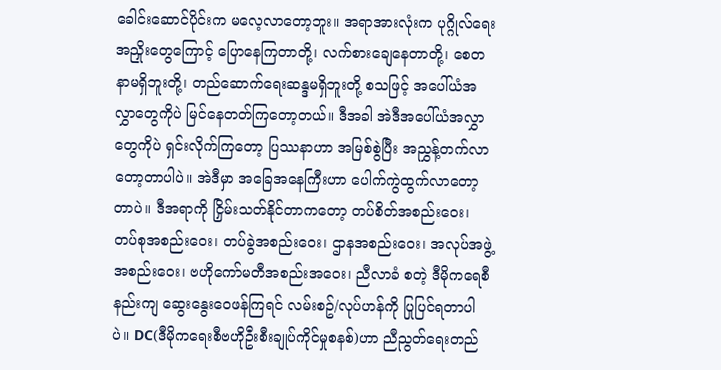ခေါင်းဆောင်ပိုင်းက မလေ့လာတော့ဘူး။ အရာအားလုံးက ပုဂ္ဂိုလ်ရေးအညှိုးတွေကြောင့် ပြောနေကြတာတို့၊ လက်စားချေနေတာတို့၊ စေတနာမရှိဘူးတို့၊ တည်ဆောက်ရေးဆန္ဒမရှိဘူးတို့ စသဖြင့် အပေါ်ယံအလွှာတွေကိုပဲ မြင်နေတတ်ကြတော့တယ်။ ဒီအခါ အဲဒီအပေါ်ယံအလွှာတွေကိုပဲ ရှင်းလိုက်ကြတော့ ပြဿနာဟာ အမြစ်စွဲပြီး အညွှန့်တက်လာတော့တာပါပဲ။ အဲဒီမှာ အခြေအနေကြီးဟာ ပေါက်ကွဲထွက်လာတော့တာပဲ။ ဒီအရာကို ငြှိမ်းသတ်နိုင်တာကတော့ တပ်စိတ်အစည်းဝေး၊ တပ်စုအစည်းဝေး၊ တပ်ခွဲအစည်းဝေး၊ ဌာနအစည်းဝေး၊ အလုပ်အဖွဲ့ အစည်းဝေး၊ ဗဟိုကော်မတီအစည်းအဝေး၊ ညီလာခံ စတဲ့ ဒီမိုကရေစီနည်းကျ ဆွေးနွေးဝေဖန်ကြရင် လမ်းစဥ်/လုပ်ဟန်ကို ပြုပြင်ရတာပါပဲ။ DC(ဒီမိုကရေးစီဗဟိုဦးစီးချုပ်ကိုင်မှုစနစ်)ဟာ ညီညွတ်ရေးတည်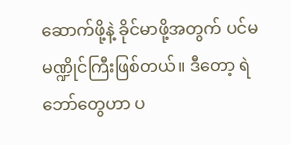ဆောက်ဖို့နဲ့ ခိုင်မာဖို့အတွက် ပင်မ မဏ္ဍိုင်ကြီးဖြစ်တယ်။ ဒီတော့ ရဲဘော်တွေဟာ ပ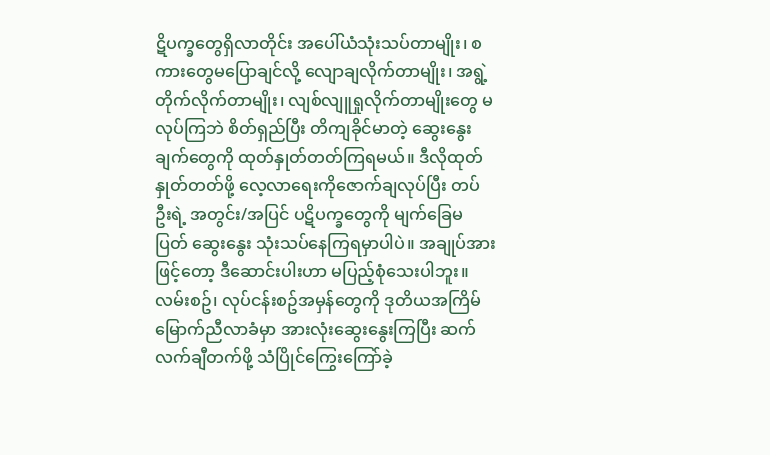ဋိပက္ခတွေရှိလာတိုင်း အပေါ်ယံသုံးသပ်တာမျိုး၊ စကားတွေမပြောချင်လို့ လျောချလိုက်တာမျိုး၊ အရွဲ့တိုက်လိုက်တာမျိုး၊ လျစ်လျူရှုလိုက်တာမျိုးတွေ မလုပ်ကြဘဲ စိတ်ရှည်ပြီး တိကျခိုင်မာတဲ့ ဆွေးနွေးချက်တွေကို ထုတ်နှုတ်တတ်ကြရမယ်။ ဒီလိုထုတ်နှုတ်တတ်ဖို့ လေ့လာရေးကိုဇောက်ချလုပ်ပြီး တပ်ဦးရဲ့ အတွင်း/အပြင် ပဋိပက္ခတွေကို မျက်ခြေမပြတ် ဆွေးနွေး သုံးသပ်နေကြရမှာပါပဲ။ အချုပ်အားဖြင့်တော့ ဒီဆောင်းပါးဟာ မပြည့်စုံသေးပါဘူး။ လမ်းစဥ်၊ လုပ်ငန်းစဥ်အမှန်တွေကို ဒုတိယအကြိမ်မြောက်ညီလာခံမှာ အားလုံးဆွေးနွေးကြပြီး ဆက်လက်ချီတက်ဖို့ သံပြိုင်ကြွေးကြော်ခဲ့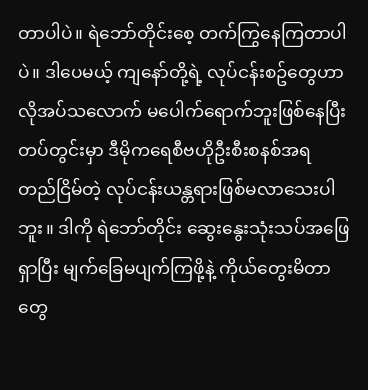တာပါပဲ။ ရဲဘော်တိုင်းစေ့ တက်ကြွနေကြတာပါပဲ။ ဒါပေမယ့် ကျနော်တို့ရဲ့ လုပ်ငန်းစဥ်တွေဟာ လိုအပ်သလောက် မပေါက်ရောက်ဘူးဖြစ်နေပြီး တပ်တွင်းမှာ ဒီမိုကရေစီဗဟိုဦးစီးစနစ်အရ တည်ငြိမ်တဲ့ လုပ်ငန်းယန္တရားဖြစ်မလာသေးပါဘူး။ ဒါကို ရဲဘော်တိုင်း ဆွေးနွေးသုံးသပ်အဖြေရှာပြီး မျက်ခြေမပျက်ကြဖို့နဲ့ ကိုယ်တွေးမိတာတွေ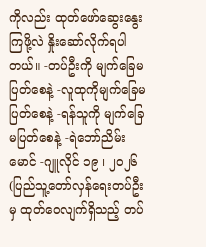ကိုလည်း ထုတ်ဖော်ဆွေးနွေးကြဖို့လဲ နှိုးဆော်လိုက်ရပါတယ်။ -တပ်ဦးကို မျက်ခြေမပြတ်စေနဲ့ -လူထုကိုမျက်ခြေမပြတ်စေနဲ့ -ရန်သူကို မျက်ခြေမပြတ်စေနဲ့ -ရဲဘော်ညိမ်းမောင် -ဂျူလိုင် ၁၉ ၊ ၂၀၂၆ (ပြည်သူ့တော်လှန်ရေးတပ်ဦး မှ ထုတ်ဝေလျက်ရှိသည့် တပ်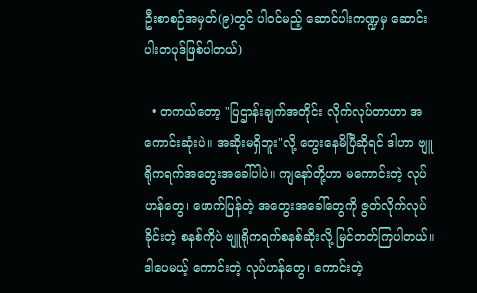ဦးစာစဉ်အမှတ်(၉)တွင် ပါဝင်မည့် ဆောင်ပါးကဏ္ဍမှ ဆောင်းပါးတပုဒ်ဖြစ်ပါတယ်)

  • တကယ်တော့ "ပြဌာန်းချက်အတိုင်း လိုက်လုပ်တာဟာ အကောင်းဆုံးပဲ။ အဆိုးမရှိဘူး"လို့ တွေးနေမိပြီဆိုရင် ဒါဟာ ဗျူရိုကရက်အတွေးအခေါ်ပါပဲ။ ကျနော်တို့ဟာ မကောင်းတဲ့ လုပ်ဟန်တွေ၊ ဖောက်ပြန်တဲ့ အတွေးအခေါ်တွေကို ဇွတ်လိုက်လုပ်ခိုင်းတဲ့ စနစ်ကိုပဲ ဗျူရိုကရက်စနစ်ဆိုးလို့ မြင်တတ်ကြပါတယ်။ ဒါပေမယ့် ကောင်းတဲ့ လုပ်ဟန်တွေ၊ ကောင်းတဲ့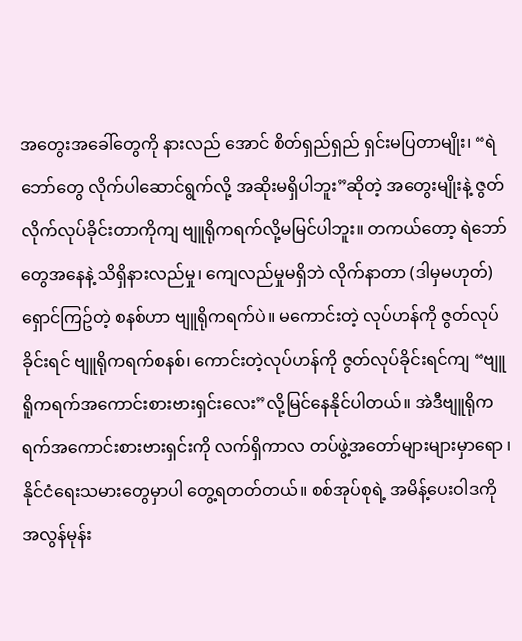အတွေးအခေါ်တွေကို နားလည် အောင် စိတ်ရှည်ရှည် ရှင်းမပြတာမျိုး၊ “ရဲဘော်တွေ လိုက်ပါဆောင်ရွက်လို့ အဆိုးမရှိပါဘူး”ဆိုတဲ့ အတွေးမျိုးနဲ့ ဇွတ်လိုက်လုပ်ခိုင်းတာကိုကျ ဗျူရိုကရက်လို့မမြင်ပါဘူး။ တကယ်တော့ ရဲဘော်တွေအနေနဲ့ သိရှိနားလည်မှု၊ ကျေလည်မှုမရှိဘဲ လိုက်နာတာ (ဒါမှမဟုတ်) ရှောင်ကြဥ်တဲ့ စနစ်ဟာ ဗျူရိုကရက်ပဲ။ မကောင်းတဲ့ လုပ်ဟန်ကို ဇွတ်လုပ်ခိုင်းရင် ဗျူရိုကရက်စနစ်၊ ကောင်းတဲ့လုပ်ဟန်ကို ဇွတ်လုပ်ခိုင်းရင်ကျ “ဗျူရိူကရက်အကောင်းစားဗားရှင်းလေး”လို့မြင်နေနိုင်ပါတယ်။ အဲဒီဗျူရိုကရက်အကောင်းစားဗားရှင်းကို လက်ရှိကာလ တပ်ဖွဲ့အတော်များများမှာရော ၊ နိုင်ငံရေးသမားတွေမှာပါ တွေ့ရတတ်တယ်။ စစ်အုပ်စုရဲ့ အမိန့်ပေးဝါဒကို အလွန်မုန်း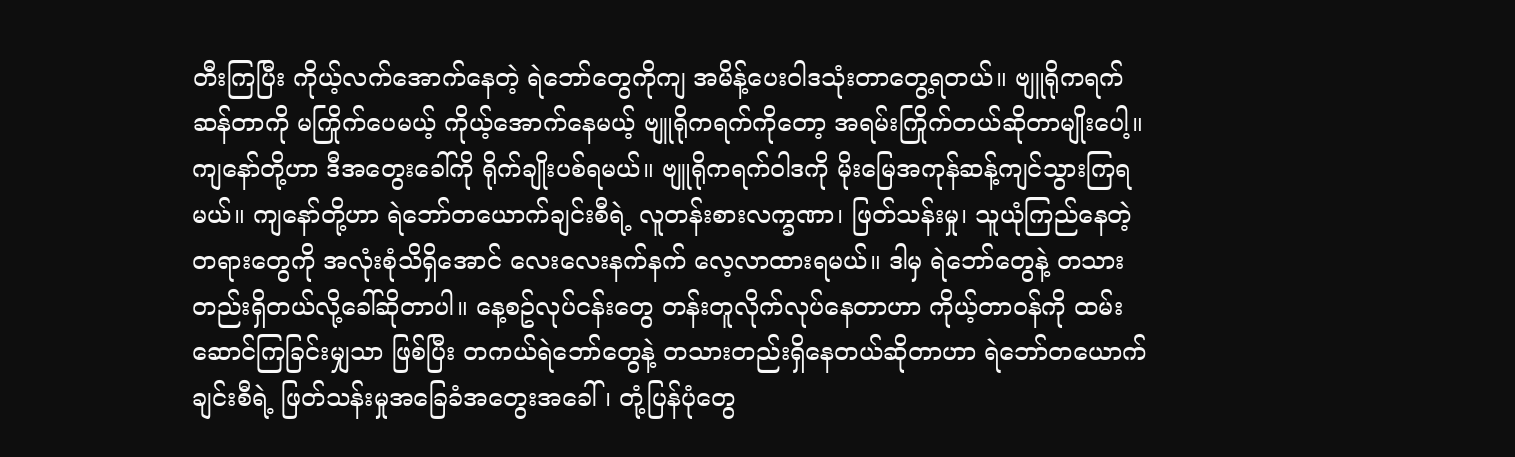တီးကြပြီး ကိုယ့်လက်အောက်နေတဲ့ ရဲဘော်တွေကိုကျ အမိန့်ပေးဝါဒသုံးတာတွေ့ရတယ်။ ဗျူရိုကရက်ဆန်တာကို မကြိုက်ပေမယ့် ကိုယ့်အောက်နေမယ့် ဗျူရိုကရက်ကိုတော့ အရမ်းကြိုက်တယ်ဆိုတာမျိုးပေါ့။ ကျနော်တို့ဟာ ဒီအတွေးခေါ်ကို ရိုက်ချိုးပစ်ရမယ်။ ဗျူရိုကရက်ဝါဒကို မိုးမြေအကုန်ဆန့်ကျင်သွားကြရမယ်။ ကျနော်တို့ဟာ ရဲဘော်တယောက်ချင်းစီရဲ့ လူတန်းစားလက္ခဏာ၊ ဖြတ်သန်းမှု၊ သူယုံကြည်နေတဲ့ တရားတွေကို အလုံးစုံသိရှိအောင် လေးလေးနက်နက် လေ့လာထားရမယ်။ ဒါမှ ရဲဘော်တွေနဲ့ တသားတည်းရှိတယ်လို့ခေါ်ဆိုတာပါ။ နေ့စဥ်လုပ်ငန်းတွေ တန်းတူလိုက်လုပ်နေတာဟာ ကိုယ့်တာဝန်ကို ထမ်းဆောင်ကြခြင်းမျှသာ ဖြစ်ပြီး တကယ်ရဲဘော်တွေနဲ့ တသားတည်းရှိနေတယ်ဆိုတာဟာ ရဲဘော်တယောက်ချင်းစီရဲ့ ဖြတ်သန်းမှုအခြေခံအတွေးအခေါ်၊ တုံ့ပြန်ပုံတွေ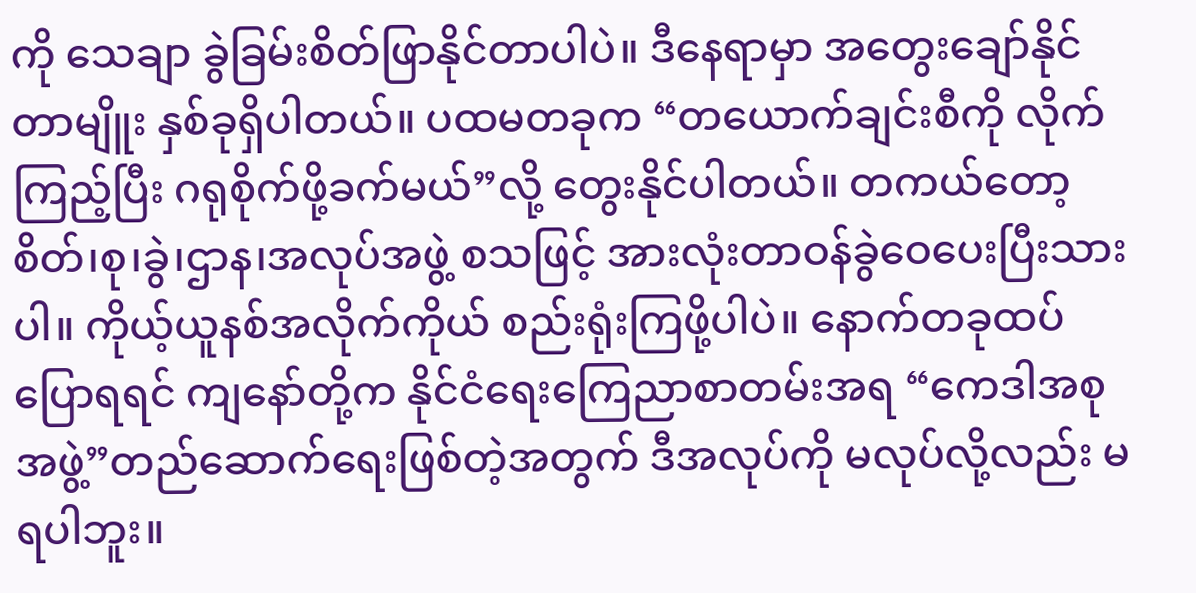ကို သေချာ ခွဲခြမ်းစိတ်ဖြာနိုင်တာပါပဲ။ ဒီနေရာမှာ အတွေးချော်နိုင်တာမျိူး နှစ်ခုရှိပါတယ်။ ပထမတခုက “တယောက်ချင်းစီကို လိုက်ကြည့်ပြီး ဂရုစိုက်ဖို့ခက်မယ်”လို့ တွေးနိုင်ပါတယ်။ တကယ်တော့ စိတ်၊စု၊ခွဲ၊ဌာန၊အလုပ်အဖွဲ့ စသဖြင့် အားလုံးတာဝန်ခွဲဝေပေးပြီးသားပါ။ ကိုယ့်ယူနစ်အလိုက်ကိုယ် စည်းရုံးကြဖို့ပါပဲ။ နောက်တခုထပ်ပြောရရင် ကျနော်တို့က နိုင်ငံရေးကြေညာစာတမ်းအရ “ကေဒါအစုအဖွဲ့”တည်ဆောက်ရေးဖြစ်တဲ့အတွက် ဒီအလုပ်ကို မလုပ်လို့လည်း မရပါဘူး။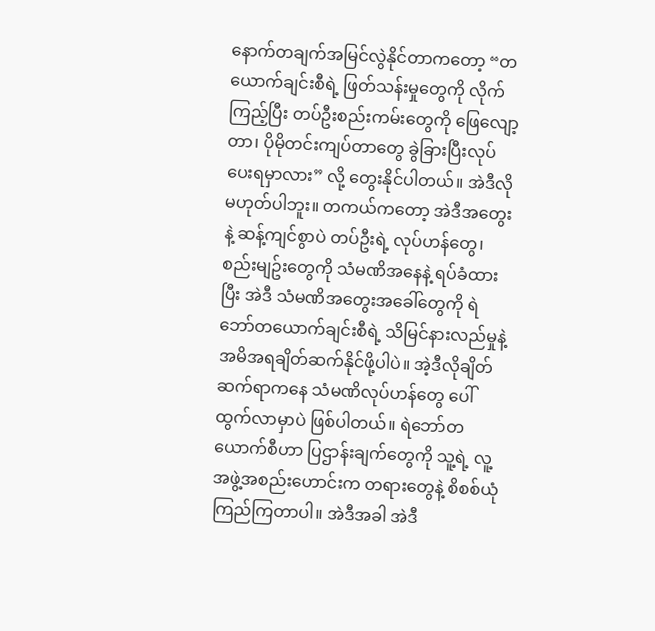နောက်တချက်အမြင်လွဲနိုင်တာကတော့ “တယောက်ချင်းစီရဲ့ ဖြတ်သန်းမှုတွေကို လိုက်ကြည့်ပြီး တပ်ဦးစည်းကမ်းတွေကို ဖြေလျော့တာ၊ ပိုမိုတင်းကျပ်တာတွေ ခွဲခြားပြီးလုပ်ပေးရမှာလား” လို့ တွေးနိုင်ပါတယ်။ အဲဒီလိုမဟုတ်ပါဘူး။ တကယ်ကတော့ အဲဒီအတွေးနဲ့ ဆန့်ကျင်စွာပဲ တပ်ဦးရဲ့ လုပ်ဟန်တွေ၊ စည်းမျဥ်းတွေကို သံမဏိအနေနဲ့ ရပ်ခံထားပြီး အဲဒီ သံမဏိအတွေးအခေါ်တွေကို ရဲဘော်တယောက်ချင်းစီရဲ့ သိမြင်နားလည်မှုနဲ့ အမိအရချိတ်ဆက်နိုင်ဖို့ပါပဲ။ အဲ့ဒီလိုချိတ်ဆက်ရာကနေ သံမဏိလုပ်ဟန်တွေ ပေါ်ထွက်လာမှာပဲ ဖြစ်ပါတယ်။ ရဲဘော်တယောက်စီဟာ ပြဌာန်းချက်တွေကို သူ့ရဲ့ လူ့အဖွဲ့အစည်းဟောင်းက တရားတွေနဲ့ စိစစ်ယုံကြည်ကြတာပါ။ အဲဒီအခါ အဲဒီ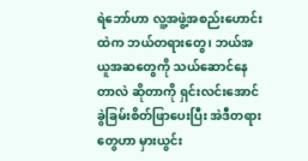ရဲဘော်ဟာ လူ့အဖွဲ့အစည်းဟောင်းထဲက ဘယ်တရားတွေ၊ ဘယ်အယူအဆတွေကို သယ်ဆောင်နေတာလဲ ဆိုတာကို ရှင်းလင်းအောင် ခွဲခြမ်းစိတ်ဖြာပေးပြီး အဲဒီတရားတွေဟာ မှားယွင်း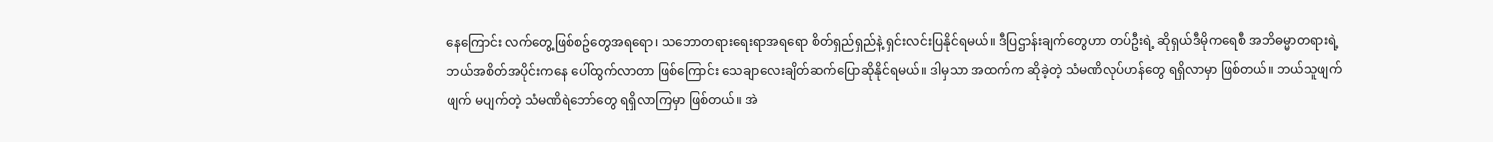နေကြောင်း လက်တွေ့ဖြစ်စဥ်တွေအရရော၊ သဘောတရားရေးရာအရရော စိတ်ရှည်ရှည်နဲ့ ရှင်းလင်းပြနိုင်ရမယ်။ ဒီပြဌာန်းချက်တွေဟာ တပ်ဦးရဲ့ ဆိုရှယ်ဒီမိုကရေစီ အဘိဓမ္မာတရားရဲ့ ဘယ်အစိတ်အပိုင်းကနေ ပေါ်ထွက်လာတာ ဖြစ်ကြောင်း သေချာလေးချိတ်ဆက်ပြောဆိုနိုင်ရမယ်။ ဒါမှသာ အထက်က ဆိုခဲ့တဲ့ သံမဏိလုပ်ဟန်တွေ ရရှိလာမှာ ဖြစ်တယ်။ ဘယ်သူဖျက်ဖျက် မပျက်တဲ့ သံမဏိရဲဘော်တွေ ရရှိလာကြမှာ ဖြစ်တယ်။ အဲ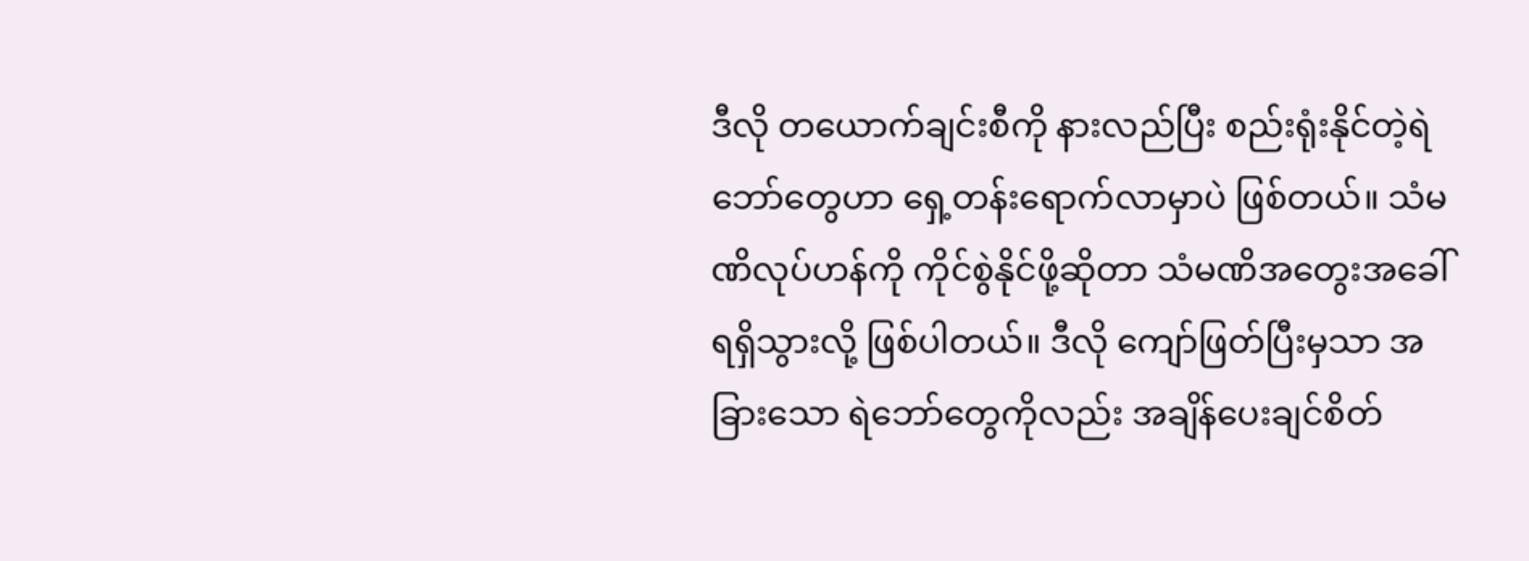ဒီလို တယောက်ချင်းစီကို နားလည်ပြီး စည်းရုံးနိုင်တဲ့ရဲဘော်တွေဟာ ရှေ့တန်းရောက်လာမှာပဲ ဖြစ်တယ်။ သံမဏိလုပ်ဟန်ကို ကိုင်စွဲနိုင်ဖို့ဆိုတာ သံမဏိအတွေးအခေါ်ရရှိသွားလို့ ဖြစ်ပါတယ်။ ဒီလို ကျော်ဖြတ်ပြီးမှသာ အခြားသော ရဲဘော်တွေကိုလည်း အချိန်ပေးချင်စိတ်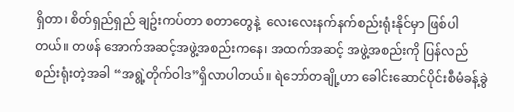ရှိတာ၊ စိတ်ရှည်ရှည် ချဥ်းကပ်တာ စတာတွေနဲ့  လေးလေးနက်နက်စည်းရုံးနိုင်မှာ ဖြစ်ပါတယ်။ တဖန် အောက်အဆင့်အဖွဲ့အစည်းကနေ၊ အထက်အဆင့် အဖွဲ့အစည်းကို ပြန်လည် စည်းရုံးတဲ့အခါ “အရွဲ့တိုက်ဝါဒ”ရှိလာပါတယ်။ ရဲဘော်တချို့ဟာ ခေါင်းဆောင်ပိုင်းစီမံခန့်ခွဲ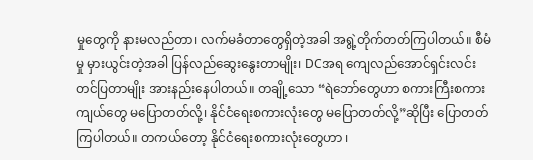မှုတွေကို နားမလည်တာ၊ လက်မခံတာတွေရှိတဲ့အခါ အရွဲ့တိုက်တတ်ကြပါတယ်။ စီမံမှု မှားယွင်းတဲ့အခါ ပြန်လည်ဆွေးနွေးတာမျိုး၊ DCအရ ကျေလည်အောင်ရှင်းလင်းတင်ပြတာမျိုး အားနည်းနေပါတယ်။ တချို့သော “ရဲဘော်တွေဟာ စကားကြီးစကားကျယ်တွေ မပြောတတ်လို့၊ နိုင်ငံရေးစကားလုံးတွေ မပြောတတ်လို့”ဆိုပြီး ပြောတတ်ကြပါတယ်။ တကယ်တော့ နိုင်ငံရေးစကားလုံးတွေဟာ ၊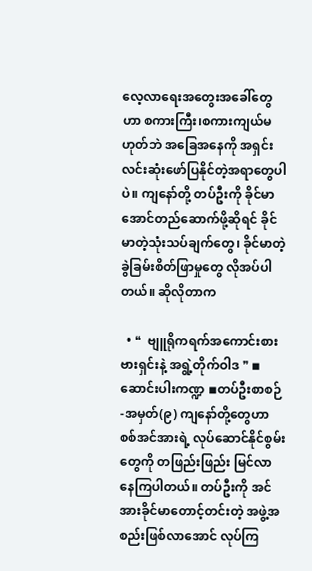လေ့လာရေးအတွေးအခေါ်တွေဟာ စကားကြီး၊စကားကျယ်မဟုတ်ဘဲ အခြေအနေကို အရှင်းလင်းဆုံးဖော်ပြနိုင်တဲ့အရာတွေပါပဲ။ ကျနော်တို့ တပ်ဦးကို ခိုင်မာအောင်တည်ဆောက်ဖို့ဆိုရင် ခိုင်မာတဲ့သုံးသပ်ချက်တွေ၊ ခိုင်မာတဲ့ ခွဲခြမ်းစိတ်ဖြာမှုတွေ လိုအပ်ပါတယ်။ ဆိုလိုတာက

  • ❝  ဗျူရိုကရက်အကောင်းစားဗားရှင်းနဲ့ အရွဲ့တိုက်ဝါဒ ❞ ◾ဆောင်းပါးကဏ္ဍ ◾တပ်ဦးစာစဉ်-အမှတ်(၉) ကျနော်တို့တွေဟာ စစ်အင်အားရဲ့ လုပ်ဆောင်နိုင်စွမ်းတွေကို တဖြည်းဖြည်း မြင်လာနေကြပါတယ်။ တပ်ဦးကို အင်အားခိုင်မာတောင့်တင်းတဲ့ အဖွဲ့အစည်းဖြစ်လာအောင် လုပ်ကြ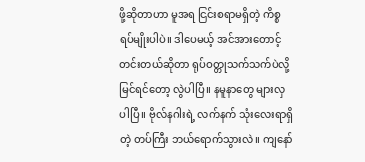ဖို့ဆိုတာဟာ မူအရ ငြင်းစရာမရှိတဲ့ ကိစ္စရပ်မျိုးပါပဲ။ ဒါပေမယ့် အင်အားတောင့်တင်းတယ်ဆိုတာ ရုပ်ဝတ္တုသက်သက်ပဲလို့ မြင်ရင်တော့ လွဲပါပြီ။ နမူနာတွေ များလှပါပြီ။ ဗိုလ်နဂါးရဲ့ လက်နက် သုံးလေးရာရှိတဲ့ တပ်ကြီး ဘယ်ရောက်သွားလဲ။ ကျနော်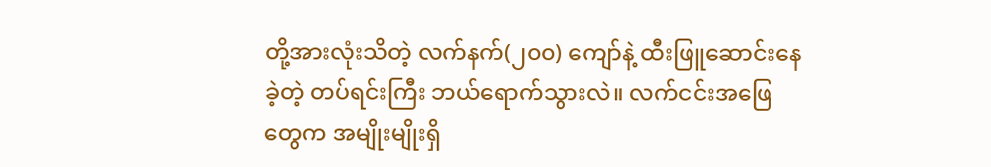တို့အားလုံးသိတဲ့ လက်နက်(၂၀၀) ကျော်နဲ့ ထီးဖြူဆောင်းနေခဲ့တဲ့ တပ်ရင်းကြီး ဘယ်ရောက်သွားလဲ။ လက်ငင်းအဖြေတွေက အမျိုးမျိုးရှိ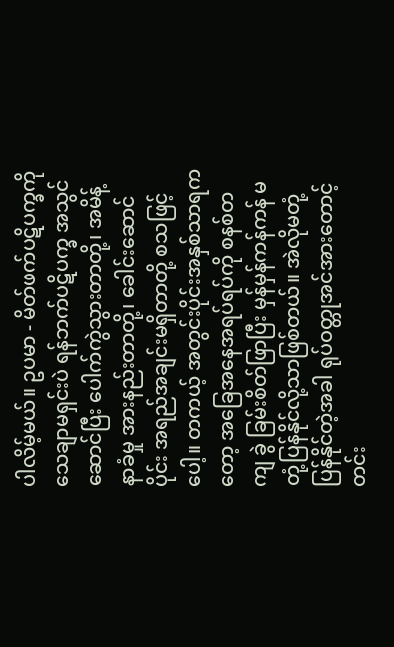ပါလိမ့်မယ်။ ဥပမာ - မိတ်ဖက်ပဋိပက္ခကို သေချာမရှင်းပဲ ရန်ဘက်ပဋိပက္ခ အသွင်ဆောင်ပြီး ပေါက်ကွဲသွားတာတို့၊ အမိန့်နာခံမှု အားနည်းတာတို့၊ ခေါင်းဆောင်ပိုင်း အရည်အချင်းမရှိတာတို့ စသဖြင့်ပေါ့။ တကယ့် အတွင်းပိုင်းအနှစ်သာရကတော့ အခြေအနေအရပ်ရပ်ကို စနစ်တကျ ခွဲ ခြမ်းစိတ်ဖြာပြီး မှန်မှန်ကန်ကန် မတုံ့ပြန်နိုင်လို့သာဖြစ်တယ်။ အဲလိုမတုံ့ပြန်နိုင်တဲ့အခါ ရုပ်ဝတ္တုအင်အားတောင့်တင်း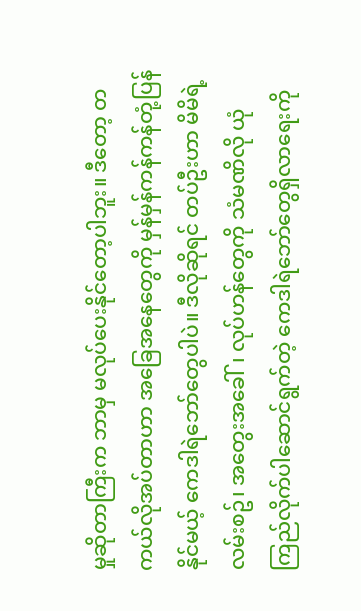မှုဆိုတာကြီးက ဘာမှ မလုပ်ပေးနိုင်တော့ပါဘူး။ ဒီတော့ တကယ်လိုအပ်တာဟာ အခြေအနေတွေကို မှန်မှန်ကန်ကန်တုံ့ပြန်နိုင်မယ့် ကေဒါရဲဘော်တွေပါပဲ။ ဒီလိုဆိုရင် တပ်ဦးဟာ မိမိရဲ့  လမ်းစဥ်၊ အတွေးအခေါ်၊ လုပ်ဟန်တွေကို သံမဏိလို ယုံကြည်လိုက်ပါဆောင်ရွက်တဲ့ ကေဒါရဲဘော်တွေရှိလာရေးကို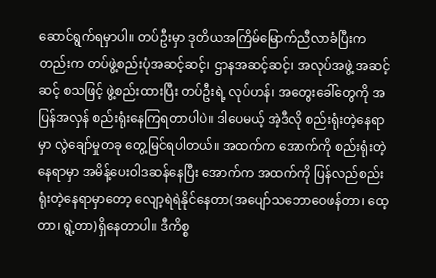ဆောင်ရွက်ရမှာပါ။ တပ်ဦးမှာ ဒုတိယအကြိမ်မြောက်ညီလာခံပြီးကတည်းက တပ်ဖွဲ့စည်းပုံအဆင့်ဆင့်၊ ဌာနအဆင့်ဆင့်၊ အလုပ်အဖွဲ့ အဆင့်ဆင့် စသဖြင့် ဖွဲ့စည်းထားပြီး တပ်ဦးရဲ့ လုပ်ဟန်၊ အတွေးခေါ်တွေကို အပြန်အလှန် စည်းရုံးနေကြရတာပါပဲ။ ဒါပေမယ့် အဲ့ဒီလို စည်းရုံးတဲ့နေရာမှာ လွဲချော်မှုတခု တွေ့မြင်ရပါတယ်။ အထက်က အောက်ကို စည်းရုံးတဲ့နေရာမှာ အမိန့်ပေးဝါဒဆန်နေပြီး အောက်က အထက်ကို ပြန်လည်စည်းရုံးတဲ့နေရာမှာတော့ လျော့ရဲရဲနိုင်နေတာ(အပျော်သဘောဝေဖန်တာ၊ ထေ့တာ၊ ရွဲ့တာ)ရှိနေတာပါ။ ဒီကိစ္စ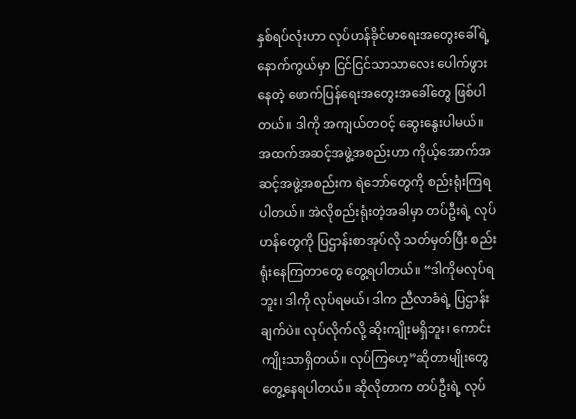နှစ်ရပ်လုံးဟာ လုပ်ဟန်ခိုင်မာရေးအတွေးခေါ်ရဲ့  နောက်ကွယ်မှာ ငြင်ငြင်သာသာလေး ပေါက်ဖွားနေတဲ့ ဖောက်ပြန်ရေးအတွေးအခေါ်တွေ ဖြစ်ပါတယ်။ ဒါကို အကျယ်တဝင့် ဆွေးနွေးပါမယ်။ အထက်အဆင့်အဖွဲ့အစည်းဟာ ကိုယ့်အောက်အဆင့်အဖွဲ့အစည်းက ရဲဘော်တွေကို စည်းရုံးကြရပါတယ်။ အဲလိုစည်းရုံးတဲ့အခါမှာ တပ်ဦးရဲ့ လုပ်ဟန်တွေကို ပြဌာန်းစာအုပ်လို သတ်မှတ်ပြီး စည်းရုံးနေကြတာတွေ တွေ့ရပါတယ်။ “ဒါကိုမလုပ်ရဘူး၊ ဒါကို လုပ်ရမယ်၊ ဒါက ညီလာခံရဲ့ ပြဌာန်းချက်ပဲ။ လုပ်လိုက်လို့ ဆိုးကျိုးမရှိဘူး၊ ကောင်းကျိုးသာရှိတယ်။ လုပ်ကြဟေ့”ဆိုတာမျိုးတွေ တွေ့နေရပါတယ်။ ဆိုလိုတာက တပ်ဦးရဲ့ လုပ်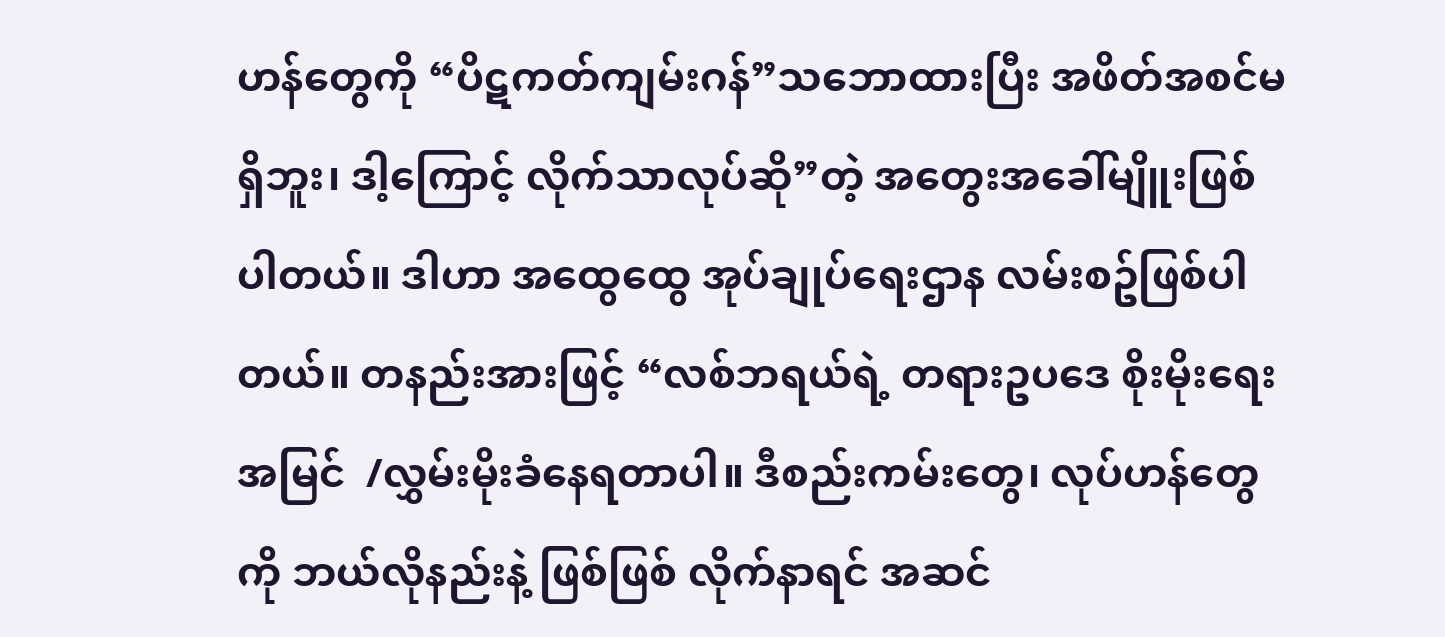ဟန်တွေကို “ပိဋကတ်ကျမ်းဂန်”သဘောထားပြီး အဖိတ်အစင်မရှိဘူး၊ ဒါ့ကြောင့် လိုက်သာလုပ်ဆို”တဲ့ အတွေးအခေါ်မျိူးဖြစ်ပါတယ်။ ဒါဟာ အထွေထွေ အုပ်ချုပ်ရေးဌာန လမ်းစဥ်ဖြစ်ပါတယ်။ တနည်းအားဖြင့် “လစ်ဘရယ်ရဲ့ တရားဥပဒေ စိုးမိုးရေးအမြင်  /လွှမ်းမိုးခံနေရတာပါ။ ဒီစည်းကမ်းတွေ၊ လုပ်ဟန်တွေကို ဘယ်လိုနည်းနဲ့ ဖြစ်ဖြစ် လိုက်နာရင် အဆင်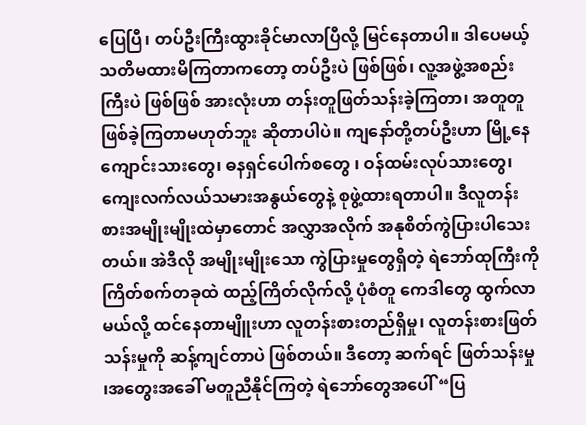ပြေပြီ၊ တပ်ဦးကြီးထွားခိုင်မာလာပြီလို့ မြင်နေတာပါ။ ဒါပေမယ့် သတိမထားမိကြတာကတော့ တပ်ဦးပဲ ဖြစ်ဖြစ်၊ လူ့အဖွဲ့အစည်းကြီးပဲ ဖြစ်ဖြစ် အားလုံးဟာ တန်းတူဖြတ်သန်းခဲ့ကြတာ၊ အတူတူဖြစ်ခဲ့ကြတာမဟုတ်ဘူး ဆိုတာပါပဲ။ ကျနော်တို့တပ်ဦးဟာ မြို့နေကျောင်းသားတွေ၊ ဓနရှင်ပေါက်စတွေ ၊ ဝန်ထမ်းလုပ်သားတွေ၊ ကျေးလက်လယ်သမားအနွယ်တွေနဲ့ စုဖွဲ့ထားရတာပါ။ ဒီလူတန်းစားအမျိုးမျိုးထဲမှာတောင် အလွှာအလိုက် အနုစိတ်ကွဲပြားပါသေးတယ်။ အဲဒီလို အမျိုးမျိုးသော ကွဲပြားမှုတွေရှိတဲ့ ရဲဘော်ထုကြီးကို ကြိတ်စက်တခုထဲ ထည့်ကြိတ်လိုက်လို့ ပုံစံတူ ကေဒါတွေ ထွက်လာမယ်လို့ ထင်နေတာမျိူးဟာ လူတန်းစားတည်ရှိမှု၊ လူတန်းစားဖြတ်သန်းမှုကို ဆန့်ကျင်တာပဲ ဖြစ်တယ်။ ဒီတော့ ဆက်ရင် ဖြတ်သန်းမှု ၊အတွေးအခေါ် မတူညီနိုင်ကြတဲ့ ရဲဘော်တွေအပေါ် “ပြ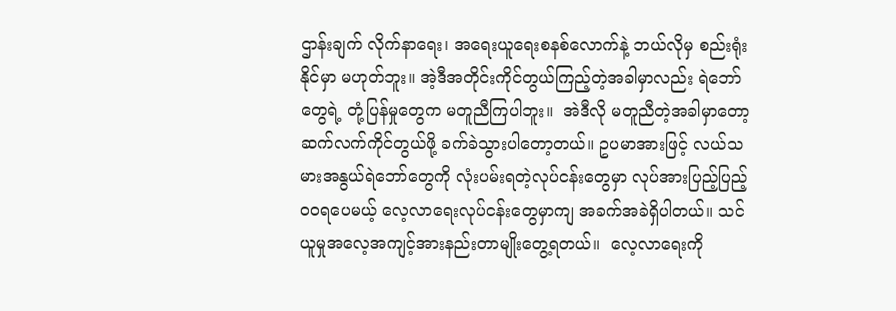ဌာန်းချက် လိုက်နာရေး၊ အရေးယူရေးစနစ်လောက်နဲ့ ဘယ်လိုမှ စည်းရုံးနိုင်မှာ မဟုတ်ဘူး။ အဲ့ဒီအတိုင်းကိုင်တွယ်ကြည့်တဲ့အခါမှာလည်း ရဲဘော်တွေရဲ့ တုံ့ပြန်မှုတွေက မတူညီကြပါဘူး။  အဲဒီလို မတူညီတဲ့အခါမှာတော့ ဆက်လက်ကိုင်တွယ်ဖို့ ခက်ခဲသွားပါတော့တယ်။ ဥပမာအားဖြင့် လယ်သမားအနွယ်ရဲဘော်တွေကို လုံးပမ်းရတဲ့လုပ်ငန်းတွေမှာ လုပ်အားပြည့်ပြည့်ဝဝရပေမယ့် လေ့လာရေးလုပ်ငန်းတွေမှာကျ အခက်အခဲရှိပါတယ်။ သင်ယူမှုအလေ့အကျင့်အားနည်းတာမျိုးတွေ့ရတယ်။  လေ့လာရေးကို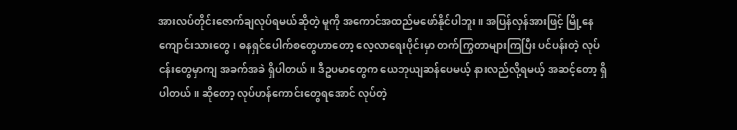အားလပ်တိုင်းဇောက်ချလုပ်ရမယ်ဆိုတဲ့ မူကို အကောင်အထည်မဖော်နိုင်ပါဘူး။ အပြန်လှန်အားဖြင့် မြို့နေကျောင်းသားတွေ၊ ဓနရှင်ပေါက်စတွေဟာတော့ လေ့လာရေးပိုင်းမှာ တက်ကြွတာများကြပြီး ပင်ပန်းတဲ့ လုပ်ငန်းတွေမှာကျ အခက်အခဲ ရှိပါတယ်။ ဒီဥပမာတွေက ယေဘုယျဆန်ပေမယ့် နားလည်လို့ရမယ့် အဆင့်တော့ ရှိပါတယ်။ ဆိုတော့ လုပ်ဟန်ကောင်းတွေရအောင် လုပ်တဲ့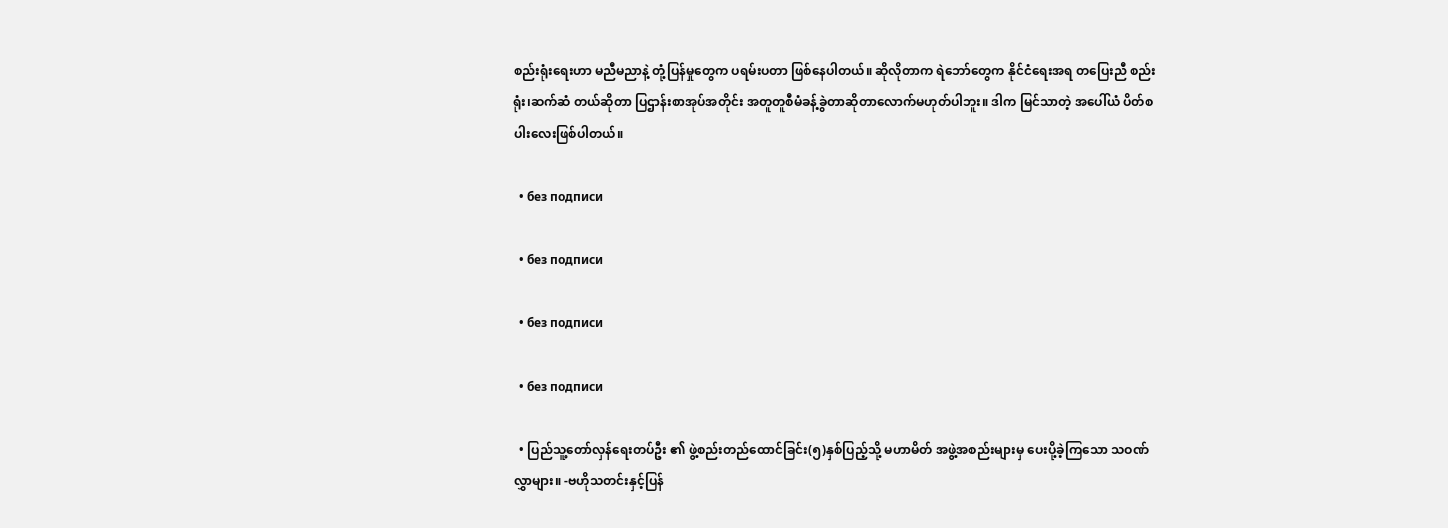စည်းရုံးရေးဟာ မညီမညာနဲ့ တုံ့ပြန်မှုတွေက ပရမ်းပတာ ဖြစ်နေပါတယ်။ ဆိုလိုတာက ရဲဘော်တွေက နိုင်ငံရေးအရ တပြေးညီ စည်းရုံး၊ဆက်ဆံ တယ်ဆိုတာ ပြဌာန်းစာအုပ်အတိုင်း အတူတူစီမံခန့်ခွဲတာဆိုတာလောက်မဟုတ်ပါဘူး။ ဒါက မြင်သာတဲ့ အပေါ်ယံ ပိတ်စပါးလေးဖြစ်ပါတယ်။

  • без подписи

  • без подписи

  • без подписи

  • без подписи

  • ပြည်သူ့တော်လှန်ရေးတပ်ဦး ၏ ဖွဲ့စည်းတည်ထောင်ခြင်း(၅)နှစ်ပြည့်သို့ ‌မဟာမိတ် အဖွဲ့အစည်းများမှ ပေးပို့ခဲ့ကြသော သဝဏ်လွှာများ။ -ဗဟိုသတင်းနှင့်ပြန်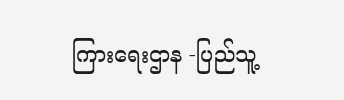ကြား‌ရေးဌာန -ပြည်သူ့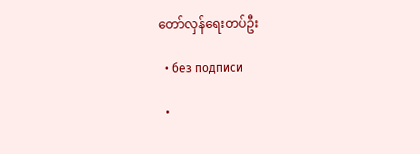တော်လှန်ရေးတပ်ဦး

  • без подписи

  •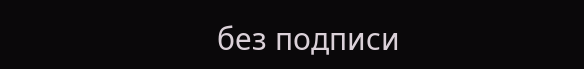без подписи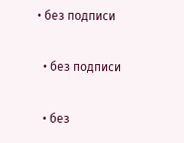• без подписи

  • без подписи

  • без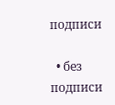подписи

  • без подписи